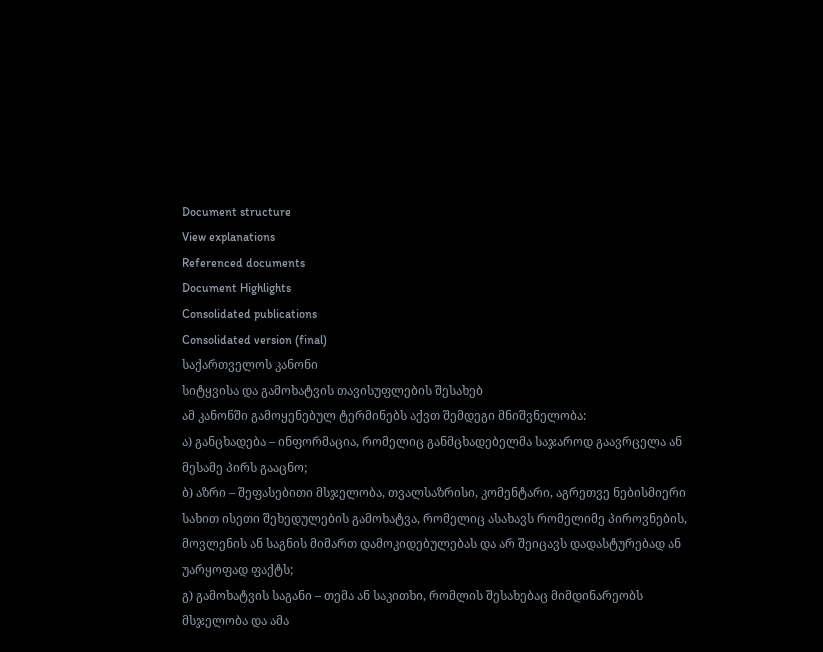Document structure
View explanations
Referenced documents
Document Highlights
Consolidated publications
Consolidated version (final)
საქართველოს კანონი
სიტყვისა და გამოხატვის თავისუფლების შესახებ
ამ კანონში გამოყენებულ ტერმინებს აქვთ შემდეგი მნიშვნელობა:
ა) განცხადება – ინფორმაცია, რომელიც განმცხადებელმა საჯაროდ გაავრცელა ან მესამე პირს გააცნო;
ბ) აზრი – შეფასებითი მსჯელობა, თვალსაზრისი, კომენტარი, აგრეთვე ნებისმიერი სახით ისეთი შეხედულების გამოხატვა, რომელიც ასახავს რომელიმე პიროვნების, მოვლენის ან საგნის მიმართ დამოკიდებულებას და არ შეიცავს დადასტურებად ან უარყოფად ფაქტს;
გ) გამოხატვის საგანი – თემა ან საკითხი, რომლის შესახებაც მიმდინარეობს მსჯელობა და ამა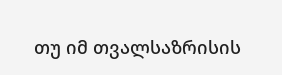თუ იმ თვალსაზრისის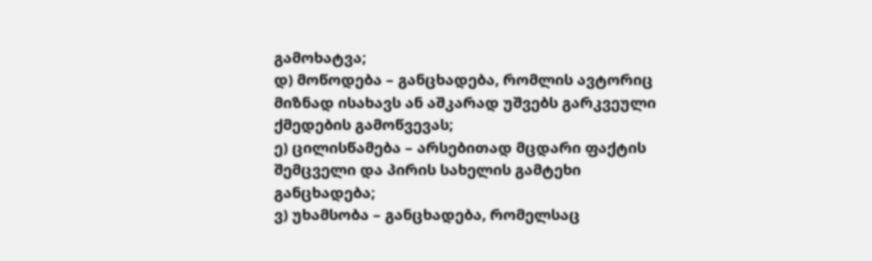გამოხატვა;
დ) მოწოდება – განცხადება, რომლის ავტორიც მიზნად ისახავს ან აშკარად უშვებს გარკვეული ქმედების გამოწვევას;
ე) ცილისწამება – არსებითად მცდარი ფაქტის შემცველი და პირის სახელის გამტეხი განცხადება;
ვ) უხამსობა – განცხადება, რომელსაც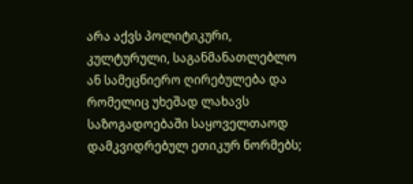არა აქვს პოლიტიკური, კულტურული, საგანმანათლებლო ან სამეცნიერო ღირებულება და რომელიც უხეშად ლახავს საზოგადოებაში საყოველთაოდ დამკვიდრებულ ეთიკურ ნორმებს;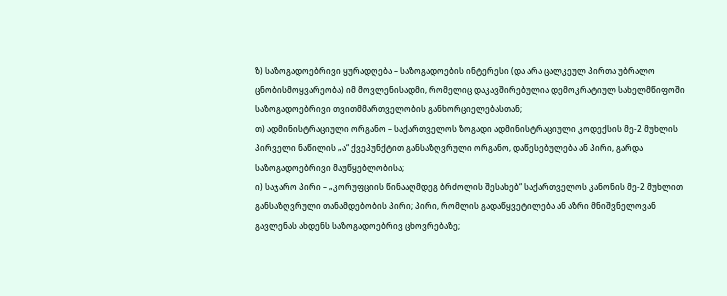ზ) საზოგადოებრივი ყურადღება – საზოგადოების ინტერესი (და არა ცალკეულ პირთა უბრალო ცნობისმოყვარეობა) იმ მოვლენისადმი, რომელიც დაკავშირებულია დემოკრატიულ სახელმწიფოში საზოგადოებრივი თვითმმართველობის განხორციელებასთან;
თ) ადმინისტრაციული ორგანო – საქართველოს ზოგადი ადმინისტრაციული კოდექსის მე-2 მუხლის პირველი ნაწილის „ა“ ქვეპუნქტით განსაზღვრული ორგანო, დაწესებულება ან პირი, გარდა საზოგადოებრივი მაუწყებლობისა;
ი) საჯარო პირი – „კორუფციის წინააღმდეგ ბრძოლის შესახებ“ საქართველოს კანონის მე-2 მუხლით განსაზღვრული თანამდებობის პირი; პირი, რომლის გადაწყვეტილება ან აზრი მნიშვნელოვან გავლენას ახდენს საზოგადოებრივ ცხოვრებაზე;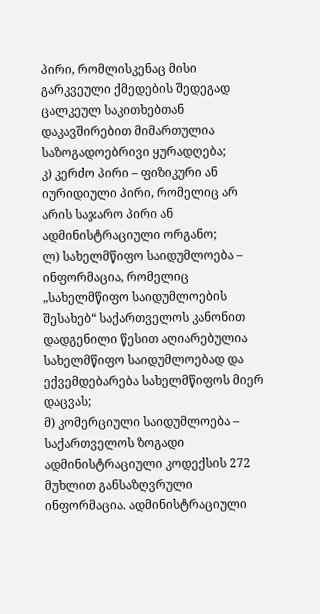პირი, რომლისკენაც მისი გარკვეული ქმედების შედეგად ცალკეულ საკითხებთან დაკავშირებით მიმართულია საზოგადოებრივი ყურადღება;
კ) კერძო პირი – ფიზიკური ან იურიდიული პირი, რომელიც არ არის საჯარო პირი ან ადმინისტრაციული ორგანო;
ლ) სახელმწიფო საიდუმლოება – ინფორმაცია, რომელიც „სახელმწიფო საიდუმლოების შესახებ“ საქართველოს კანონით დადგენილი წესით აღიარებულია სახელმწიფო საიდუმლოებად და ექვემდებარება სახელმწიფოს მიერ დაცვას;
მ) კომერციული საიდუმლოება – საქართველოს ზოგადი ადმინისტრაციული კოდექსის 272 მუხლით განსაზღვრული ინფორმაცია. ადმინისტრაციული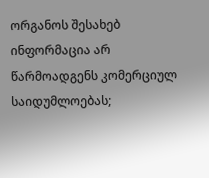ორგანოს შესახებ ინფორმაცია არ წარმოადგენს კომერციულ საიდუმლოებას;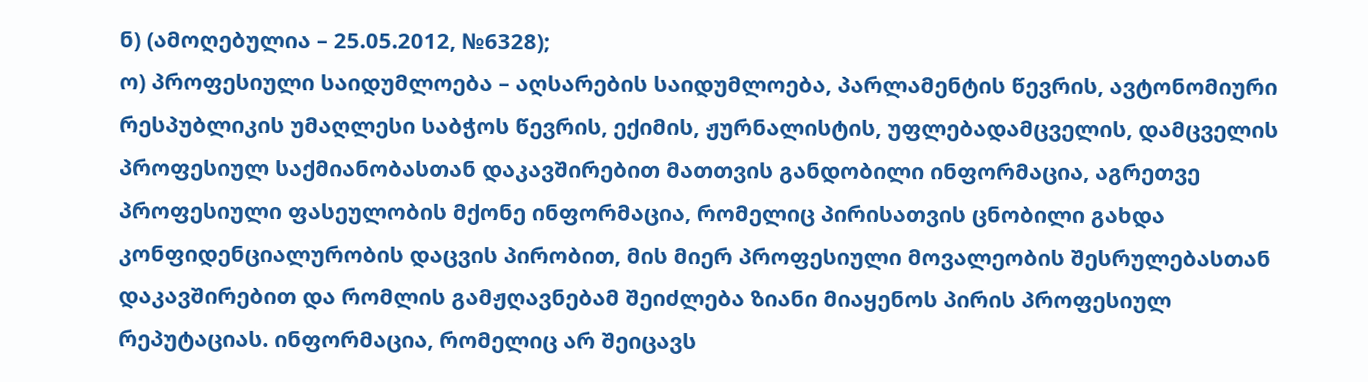ნ) (ამოღებულია – 25.05.2012, №6328);
ო) პროფესიული საიდუმლოება – აღსარების საიდუმლოება, პარლამენტის წევრის, ავტონომიური რესპუბლიკის უმაღლესი საბჭოს წევრის, ექიმის, ჟურნალისტის, უფლებადამცველის, დამცველის პროფესიულ საქმიანობასთან დაკავშირებით მათთვის განდობილი ინფორმაცია, აგრეთვე პროფესიული ფასეულობის მქონე ინფორმაცია, რომელიც პირისათვის ცნობილი გახდა კონფიდენციალურობის დაცვის პირობით, მის მიერ პროფესიული მოვალეობის შესრულებასთან დაკავშირებით და რომლის გამჟღავნებამ შეიძლება ზიანი მიაყენოს პირის პროფესიულ რეპუტაციას. ინფორმაცია, რომელიც არ შეიცავს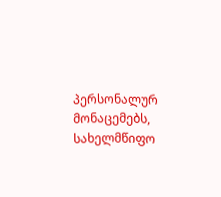პერსონალურ მონაცემებს, სახელმწიფო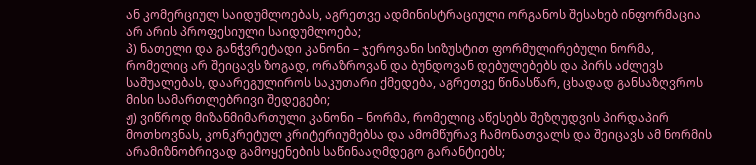ან კომერციულ საიდუმლოებას, აგრეთვე ადმინისტრაციული ორგანოს შესახებ ინფორმაცია არ არის პროფესიული საიდუმლოება;
პ) ნათელი და განჭვრეტადი კანონი – ჯეროვანი სიზუსტით ფორმულირებული ნორმა, რომელიც არ შეიცავს ზოგად, ორაზროვან და ბუნდოვან დებულებებს და პირს აძლევს საშუალებას, დაარეგულიროს საკუთარი ქმედება, აგრეთვე წინასწარ, ცხადად განსაზღვროს მისი სამართლებრივი შედეგები;
ჟ) ვიწროდ მიზანმიმართული კანონი – ნორმა, რომელიც აწესებს შეზღუდვის პირდაპირ მოთხოვნას, კონკრეტულ კრიტერიუმებსა და ამომწურავ ჩამონათვალს და შეიცავს ამ ნორმის არამიზნობრივად გამოყენების საწინააღმდეგო გარანტიებს;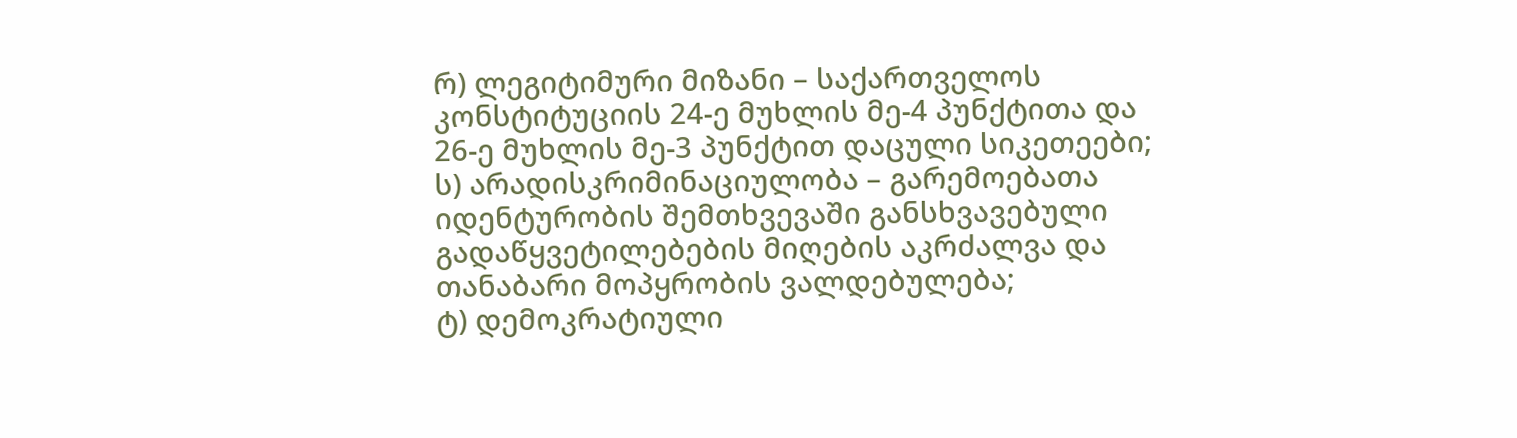რ) ლეგიტიმური მიზანი – საქართველოს კონსტიტუციის 24-ე მუხლის მე-4 პუნქტითა და 26-ე მუხლის მე-3 პუნქტით დაცული სიკეთეები;
ს) არადისკრიმინაციულობა – გარემოებათა იდენტურობის შემთხვევაში განსხვავებული გადაწყვეტილებების მიღების აკრძალვა და თანაბარი მოპყრობის ვალდებულება;
ტ) დემოკრატიული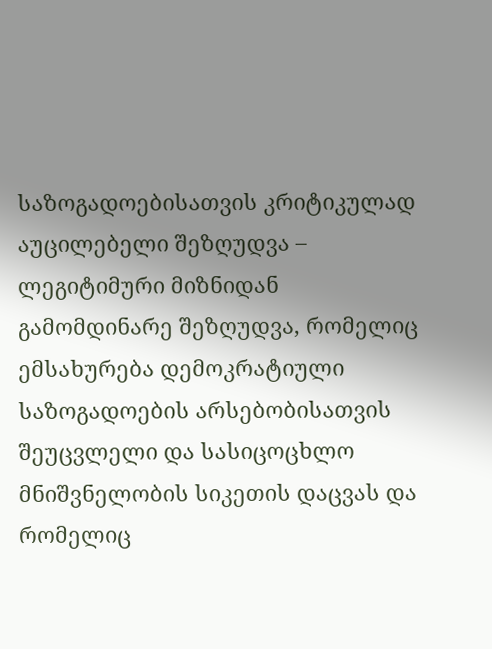საზოგადოებისათვის კრიტიკულად აუცილებელი შეზღუდვა – ლეგიტიმური მიზნიდან გამომდინარე შეზღუდვა, რომელიც ემსახურება დემოკრატიული საზოგადოების არსებობისათვის შეუცვლელი და სასიცოცხლო მნიშვნელობის სიკეთის დაცვას და რომელიც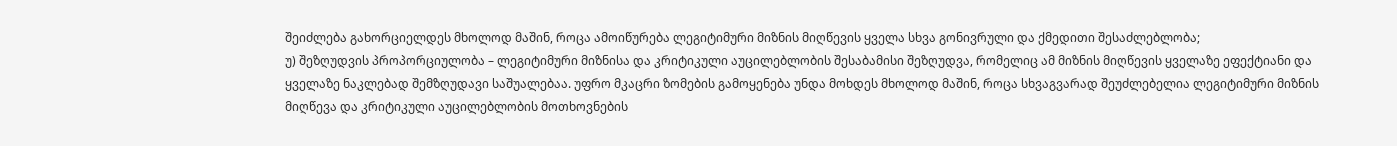შეიძლება გახორციელდეს მხოლოდ მაშინ, როცა ამოიწურება ლეგიტიმური მიზნის მიღწევის ყველა სხვა გონივრული და ქმედითი შესაძლებლობა;
უ) შეზღუდვის პროპორციულობა – ლეგიტიმური მიზნისა და კრიტიკული აუცილებლობის შესაბამისი შეზღუდვა, რომელიც ამ მიზნის მიღწევის ყველაზე ეფექტიანი და ყველაზე ნაკლებად შემზღუდავი საშუალებაა. უფრო მკაცრი ზომების გამოყენება უნდა მოხდეს მხოლოდ მაშინ, როცა სხვაგვარად შეუძლებელია ლეგიტიმური მიზნის მიღწევა და კრიტიკული აუცილებლობის მოთხოვნების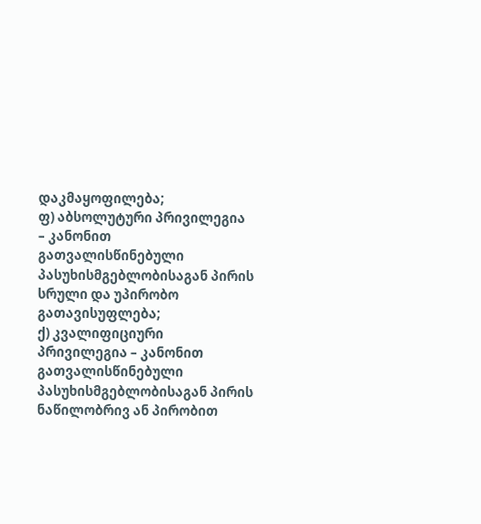დაკმაყოფილება;
ფ) აბსოლუტური პრივილეგია – კანონით გათვალისწინებული პასუხისმგებლობისაგან პირის სრული და უპირობო გათავისუფლება;
ქ) კვალიფიციური პრივილეგია – კანონით გათვალისწინებული პასუხისმგებლობისაგან პირის ნაწილობრივ ან პირობით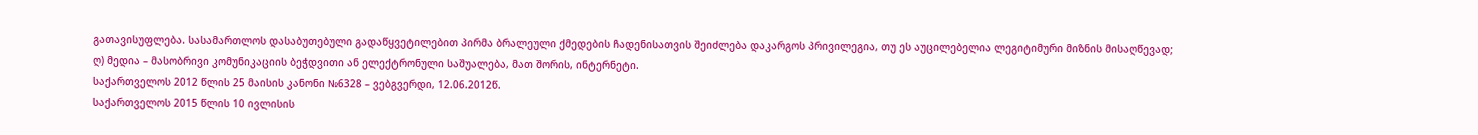გათავისუფლება. სასამართლოს დასაბუთებული გადაწყვეტილებით პირმა ბრალეული ქმედების ჩადენისათვის შეიძლება დაკარგოს პრივილეგია, თუ ეს აუცილებელია ლეგიტიმური მიზნის მისაღწევად;
ღ) მედია – მასობრივი კომუნიკაციის ბეჭდვითი ან ელექტრონული საშუალება, მათ შორის, ინტერნეტი.
საქართველოს 2012 წლის 25 მაისის კანონი №6328 – ვებგვერდი, 12.06.2012წ.
საქართველოს 2015 წლის 10 ივლისის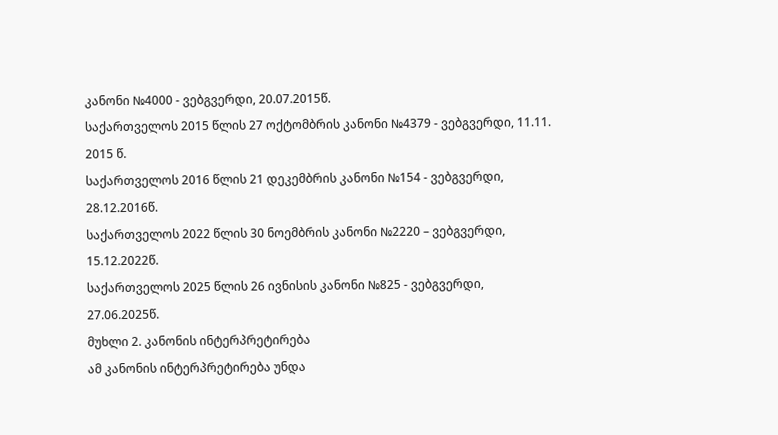კანონი №4000 - ვებგვერდი, 20.07.2015წ.
საქართველოს 2015 წლის 27 ოქტომბრის კანონი №4379 - ვებგვერდი, 11.11. 2015 წ.
საქართველოს 2016 წლის 21 დეკემბრის კანონი №154 - ვებგვერდი, 28.12.2016წ.
საქართველოს 2022 წლის 30 ნოემბრის კანონი №2220 – ვებგვერდი, 15.12.2022წ.
საქართველოს 2025 წლის 26 ივნისის კანონი №825 - ვებგვერდი, 27.06.2025წ.
მუხლი 2. კანონის ინტერპრეტირება
ამ კანონის ინტერპრეტირება უნდა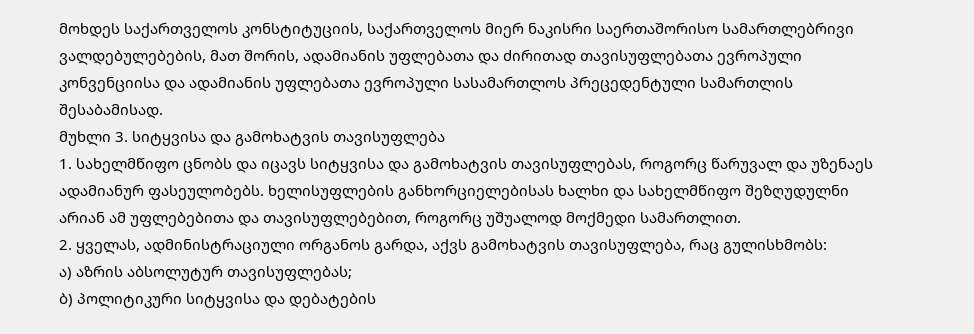მოხდეს საქართველოს კონსტიტუციის, საქართველოს მიერ ნაკისრი საერთაშორისო სამართლებრივი ვალდებულებების, მათ შორის, ადამიანის უფლებათა და ძირითად თავისუფლებათა ევროპული კონვენციისა და ადამიანის უფლებათა ევროპული სასამართლოს პრეცედენტული სამართლის შესაბამისად.
მუხლი 3. სიტყვისა და გამოხატვის თავისუფლება
1. სახელმწიფო ცნობს და იცავს სიტყვისა და გამოხატვის თავისუფლებას, როგორც წარუვალ და უზენაეს ადამიანურ ფასეულობებს. ხელისუფლების განხორციელებისას ხალხი და სახელმწიფო შეზღუდულნი არიან ამ უფლებებითა და თავისუფლებებით, როგორც უშუალოდ მოქმედი სამართლით.
2. ყველას, ადმინისტრაციული ორგანოს გარდა, აქვს გამოხატვის თავისუფლება, რაც გულისხმობს:
ა) აზრის აბსოლუტურ თავისუფლებას;
ბ) პოლიტიკური სიტყვისა და დებატების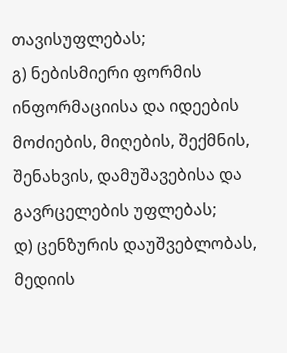თავისუფლებას;
გ) ნებისმიერი ფორმის ინფორმაციისა და იდეების მოძიების, მიღების, შექმნის, შენახვის, დამუშავებისა და გავრცელების უფლებას;
დ) ცენზურის დაუშვებლობას, მედიის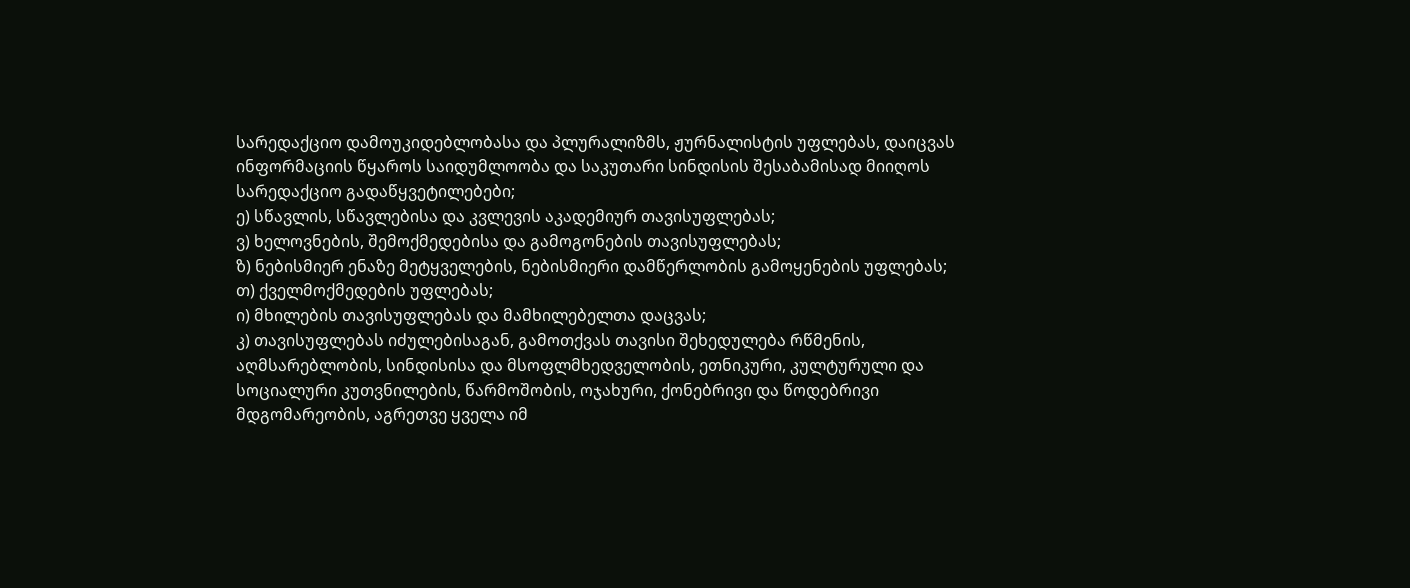სარედაქციო დამოუკიდებლობასა და პლურალიზმს, ჟურნალისტის უფლებას, დაიცვას ინფორმაციის წყაროს საიდუმლოობა და საკუთარი სინდისის შესაბამისად მიიღოს სარედაქციო გადაწყვეტილებები;
ე) სწავლის, სწავლებისა და კვლევის აკადემიურ თავისუფლებას;
ვ) ხელოვნების, შემოქმედებისა და გამოგონების თავისუფლებას;
ზ) ნებისმიერ ენაზე მეტყველების, ნებისმიერი დამწერლობის გამოყენების უფლებას;
თ) ქველმოქმედების უფლებას;
ი) მხილების თავისუფლებას და მამხილებელთა დაცვას;
კ) თავისუფლებას იძულებისაგან, გამოთქვას თავისი შეხედულება რწმენის, აღმსარებლობის, სინდისისა და მსოფლმხედველობის, ეთნიკური, კულტურული და სოციალური კუთვნილების, წარმოშობის, ოჯახური, ქონებრივი და წოდებრივი მდგომარეობის, აგრეთვე ყველა იმ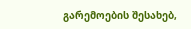გარემოების შესახებ,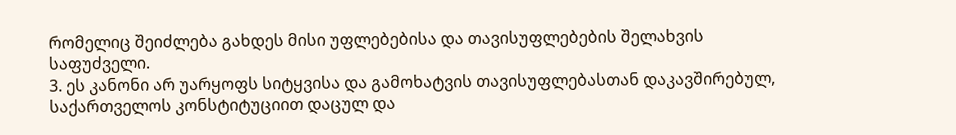რომელიც შეიძლება გახდეს მისი უფლებებისა და თავისუფლებების შელახვის საფუძველი.
3. ეს კანონი არ უარყოფს სიტყვისა და გამოხატვის თავისუფლებასთან დაკავშირებულ, საქართველოს კონსტიტუციით დაცულ და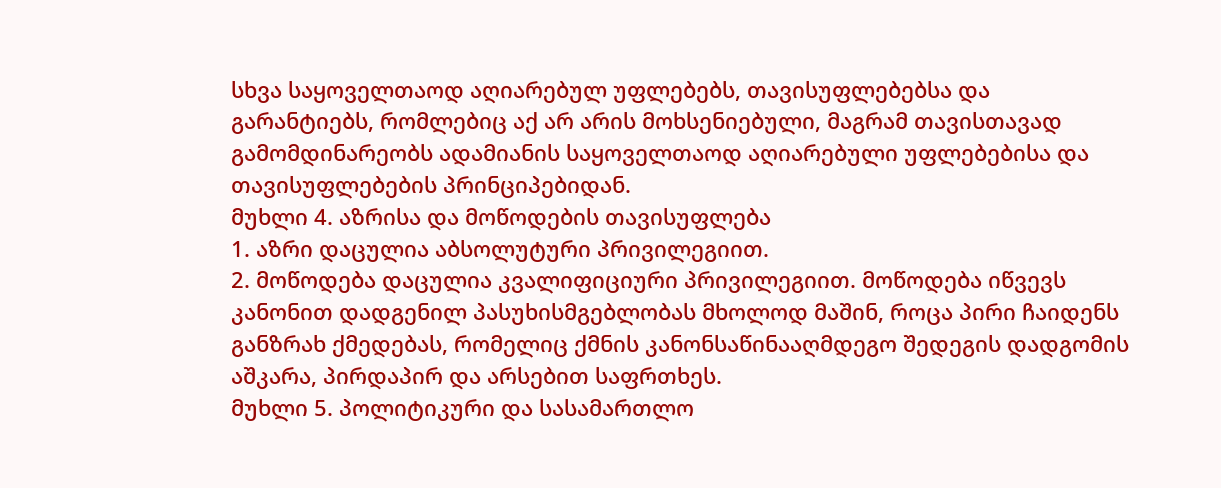სხვა საყოველთაოდ აღიარებულ უფლებებს, თავისუფლებებსა და გარანტიებს, რომლებიც აქ არ არის მოხსენიებული, მაგრამ თავისთავად გამომდინარეობს ადამიანის საყოველთაოდ აღიარებული უფლებებისა და თავისუფლებების პრინციპებიდან.
მუხლი 4. აზრისა და მოწოდების თავისუფლება
1. აზრი დაცულია აბსოლუტური პრივილეგიით.
2. მოწოდება დაცულია კვალიფიციური პრივილეგიით. მოწოდება იწვევს კანონით დადგენილ პასუხისმგებლობას მხოლოდ მაშინ, როცა პირი ჩაიდენს განზრახ ქმედებას, რომელიც ქმნის კანონსაწინააღმდეგო შედეგის დადგომის აშკარა, პირდაპირ და არსებით საფრთხეს.
მუხლი 5. პოლიტიკური და სასამართლო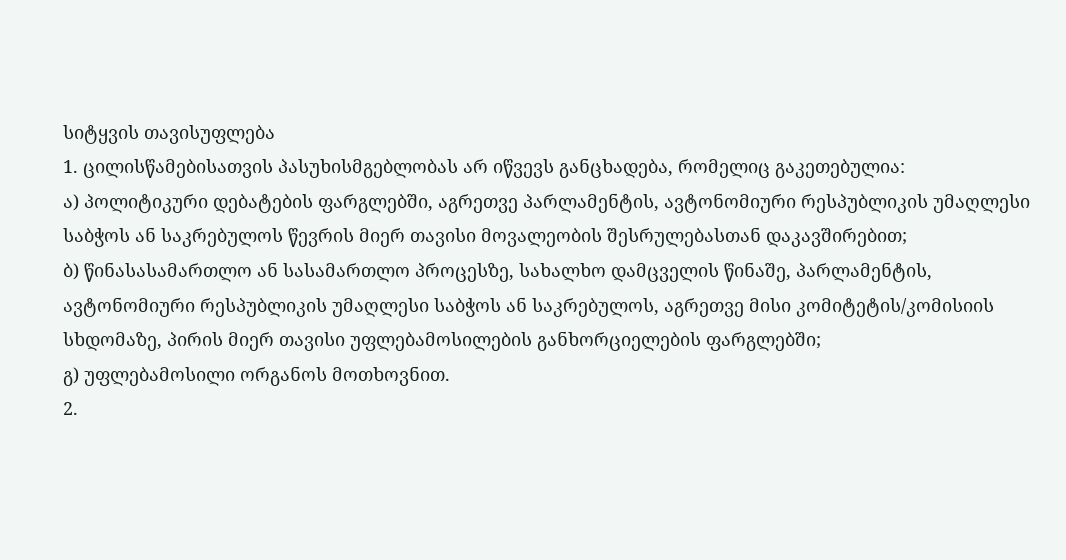სიტყვის თავისუფლება
1. ცილისწამებისათვის პასუხისმგებლობას არ იწვევს განცხადება, რომელიც გაკეთებულია:
ა) პოლიტიკური დებატების ფარგლებში, აგრეთვე პარლამენტის, ავტონომიური რესპუბლიკის უმაღლესი საბჭოს ან საკრებულოს წევრის მიერ თავისი მოვალეობის შესრულებასთან დაკავშირებით;
ბ) წინასასამართლო ან სასამართლო პროცესზე, სახალხო დამცველის წინაშე, პარლამენტის, ავტონომიური რესპუბლიკის უმაღლესი საბჭოს ან საკრებულოს, აგრეთვე მისი კომიტეტის/კომისიის სხდომაზე, პირის მიერ თავისი უფლებამოსილების განხორციელების ფარგლებში;
გ) უფლებამოსილი ორგანოს მოთხოვნით.
2.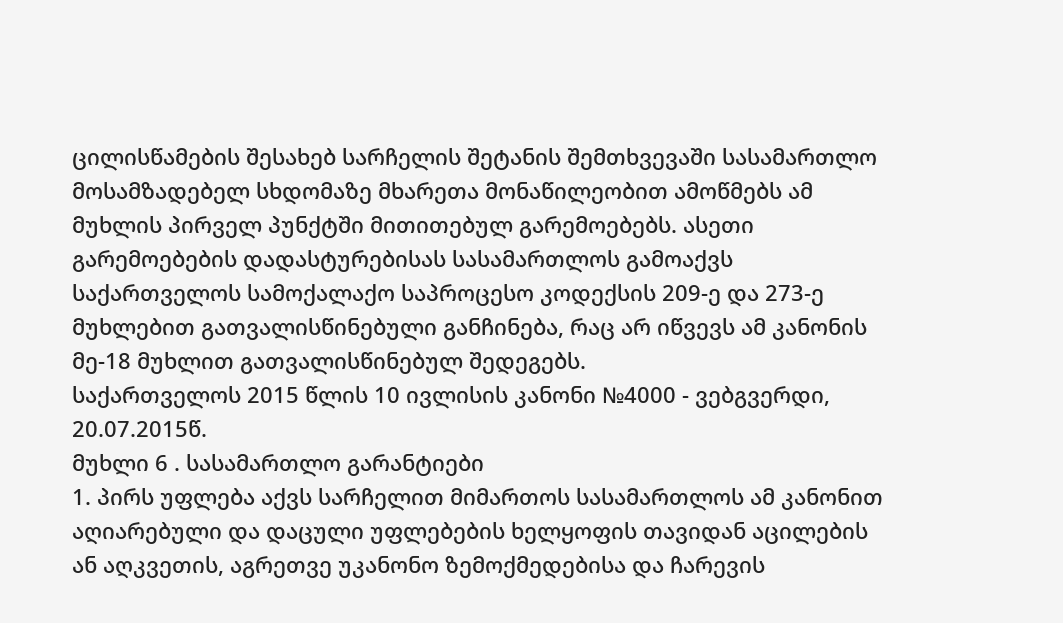ცილისწამების შესახებ სარჩელის შეტანის შემთხვევაში სასამართლო მოსამზადებელ სხდომაზე მხარეთა მონაწილეობით ამოწმებს ამ მუხლის პირველ პუნქტში მითითებულ გარემოებებს. ასეთი გარემოებების დადასტურებისას სასამართლოს გამოაქვს საქართველოს სამოქალაქო საპროცესო კოდექსის 209-ე და 273-ე მუხლებით გათვალისწინებული განჩინება, რაც არ იწვევს ამ კანონის მე-18 მუხლით გათვალისწინებულ შედეგებს.
საქართველოს 2015 წლის 10 ივლისის კანონი №4000 - ვებგვერდი, 20.07.2015წ.
მუხლი 6 . სასამართლო გარანტიები
1. პირს უფლება აქვს სარჩელით მიმართოს სასამართლოს ამ კანონით აღიარებული და დაცული უფლებების ხელყოფის თავიდან აცილების ან აღკვეთის, აგრეთვე უკანონო ზემოქმედებისა და ჩარევის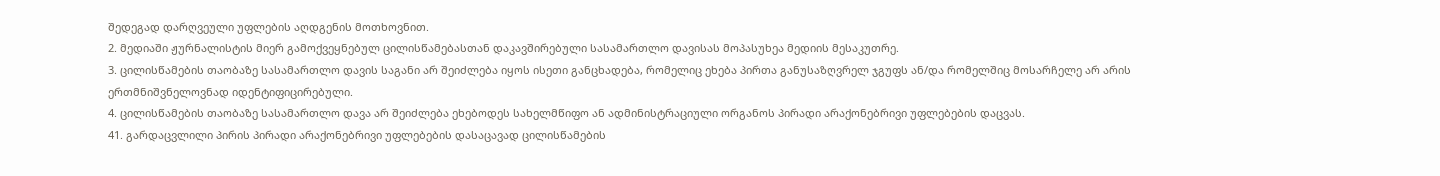შედეგად დარღვეული უფლების აღდგენის მოთხოვნით.
2. მედიაში ჟურნალისტის მიერ გამოქვეყნებულ ცილისწამებასთან დაკავშირებული სასამართლო დავისას მოპასუხეა მედიის მესაკუთრე.
3. ცილისწამების თაობაზე სასამართლო დავის საგანი არ შეიძლება იყოს ისეთი განცხადება, რომელიც ეხება პირთა განუსაზღვრელ ჯგუფს ან/და რომელშიც მოსარჩელე არ არის ერთმნიშვნელოვნად იდენტიფიცირებული.
4. ცილისწამების თაობაზე სასამართლო დავა არ შეიძლება ეხებოდეს სახელმწიფო ან ადმინისტრაციული ორგანოს პირადი არაქონებრივი უფლებების დაცვას.
41. გარდაცვლილი პირის პირადი არაქონებრივი უფლებების დასაცავად ცილისწამების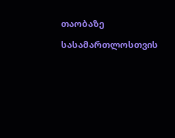თაობაზე სასამართლოსთვის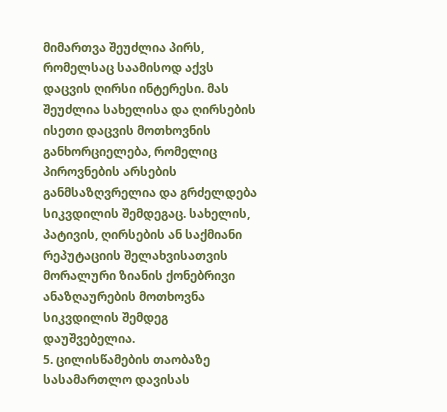მიმართვა შეუძლია პირს, რომელსაც საამისოდ აქვს დაცვის ღირსი ინტერესი. მას შეუძლია სახელისა და ღირსების ისეთი დაცვის მოთხოვნის განხორციელება, რომელიც პიროვნების არსების განმსაზღვრელია და გრძელდება სიკვდილის შემდეგაც. სახელის, პატივის, ღირსების ან საქმიანი რეპუტაციის შელახვისათვის მორალური ზიანის ქონებრივი ანაზღაურების მოთხოვნა სიკვდილის შემდეგ დაუშვებელია.
5. ცილისწამების თაობაზე სასამართლო დავისას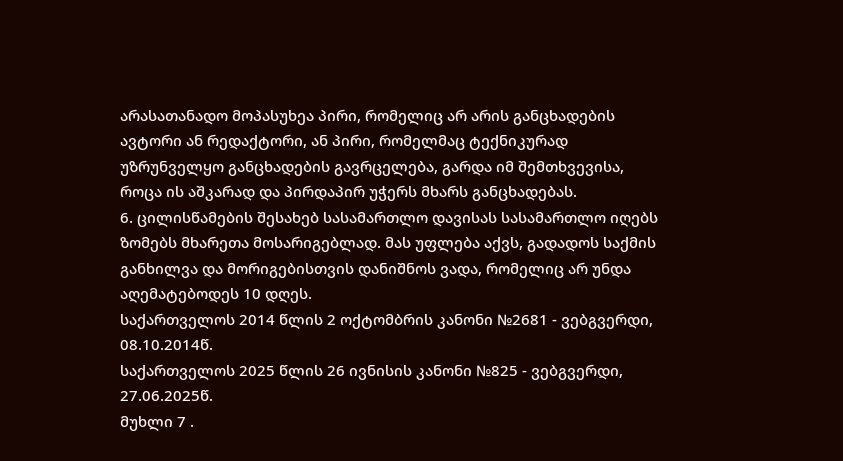არასათანადო მოპასუხეა პირი, რომელიც არ არის განცხადების ავტორი ან რედაქტორი, ან პირი, რომელმაც ტექნიკურად უზრუნველყო განცხადების გავრცელება, გარდა იმ შემთხვევისა, როცა ის აშკარად და პირდაპირ უჭერს მხარს განცხადებას.
6. ცილისწამების შესახებ სასამართლო დავისას სასამართლო იღებს ზომებს მხარეთა მოსარიგებლად. მას უფლება აქვს, გადადოს საქმის განხილვა და მორიგებისთვის დანიშნოს ვადა, რომელიც არ უნდა აღემატებოდეს 10 დღეს.
საქართველოს 2014 წლის 2 ოქტომბრის კანონი №2681 - ვებგვერდი, 08.10.2014წ.
საქართველოს 2025 წლის 26 ივნისის კანონი №825 - ვებგვერდი, 27.06.2025წ.
მუხლი 7 .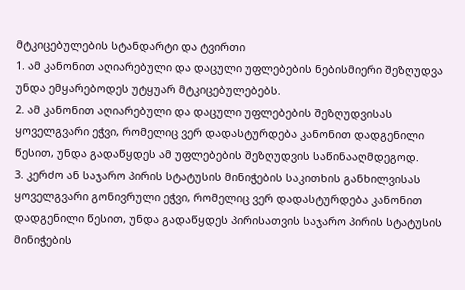მტკიცებულების სტანდარტი და ტვირთი
1. ამ კანონით აღიარებული და დაცული უფლებების ნებისმიერი შეზღუდვა უნდა ემყარებოდეს უტყუარ მტკიცებულებებს.
2. ამ კანონით აღიარებული და დაცული უფლებების შეზღუდვისას ყოველგვარი ეჭვი, რომელიც ვერ დადასტურდება კანონით დადგენილი წესით, უნდა გადაწყდეს ამ უფლებების შეზღუდვის საწინააღმდეგოდ.
3. კერძო ან საჯარო პირის სტატუსის მინიჭების საკითხის განხილვისას ყოველგვარი გონივრული ეჭვი, რომელიც ვერ დადასტურდება კანონით დადგენილი წესით, უნდა გადაწყდეს პირისათვის საჯარო პირის სტატუსის მინიჭების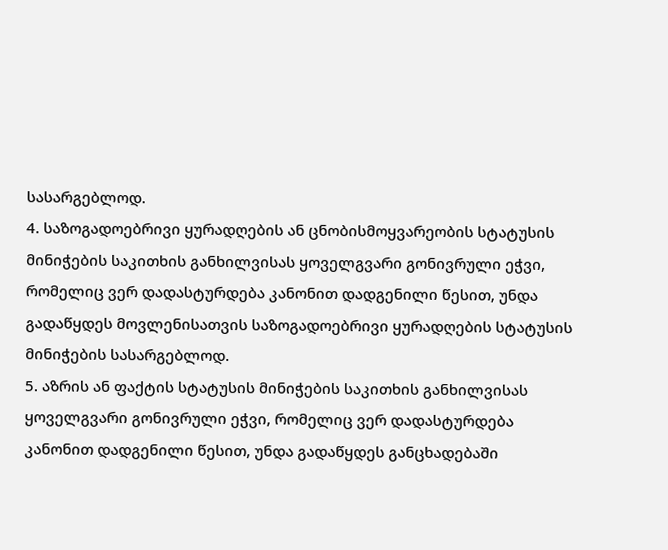სასარგებლოდ.
4. საზოგადოებრივი ყურადღების ან ცნობისმოყვარეობის სტატუსის მინიჭების საკითხის განხილვისას ყოველგვარი გონივრული ეჭვი, რომელიც ვერ დადასტურდება კანონით დადგენილი წესით, უნდა გადაწყდეს მოვლენისათვის საზოგადოებრივი ყურადღების სტატუსის მინიჭების სასარგებლოდ.
5. აზრის ან ფაქტის სტატუსის მინიჭების საკითხის განხილვისას ყოველგვარი გონივრული ეჭვი, რომელიც ვერ დადასტურდება კანონით დადგენილი წესით, უნდა გადაწყდეს განცხადებაში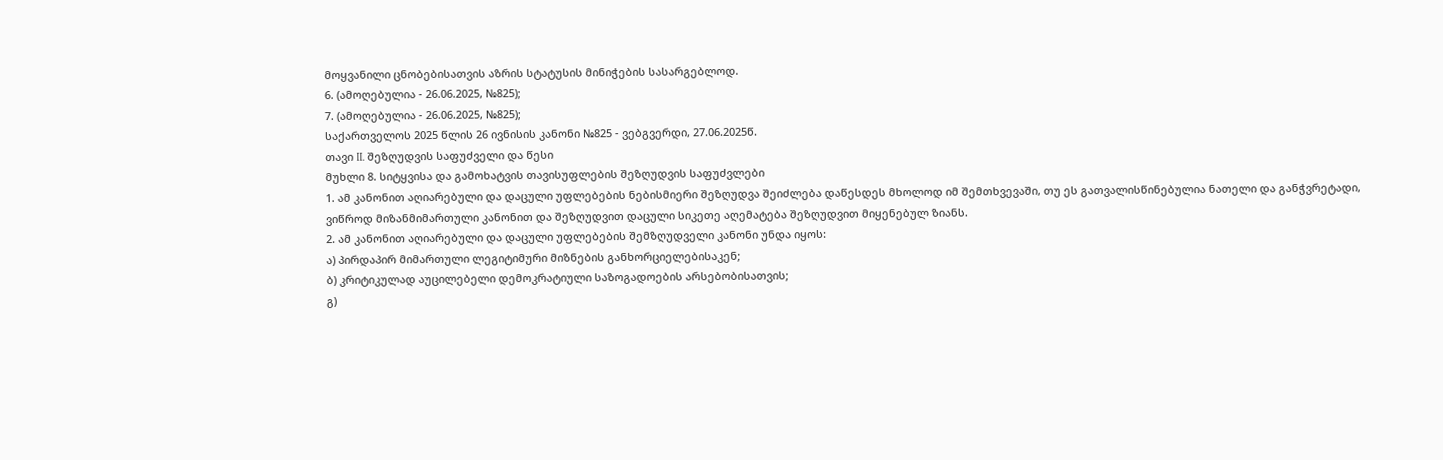მოყვანილი ცნობებისათვის აზრის სტატუსის მინიჭების სასარგებლოდ.
6. (ამოღებულია - 26.06.2025, №825);
7. (ამოღებულია - 26.06.2025, №825);
საქართველოს 2025 წლის 26 ივნისის კანონი №825 - ვებგვერდი, 27.06.2025წ.
თავი II. შეზღუდვის საფუძველი და წესი
მუხლი 8. სიტყვისა და გამოხატვის თავისუფლების შეზღუდვის საფუძვლები
1. ამ კანონით აღიარებული და დაცული უფლებების ნებისმიერი შეზღუდვა შეიძლება დაწესდეს მხოლოდ იმ შემთხვევაში, თუ ეს გათვალისწინებულია ნათელი და განჭვრეტადი, ვიწროდ მიზანმიმართული კანონით და შეზღუდვით დაცული სიკეთე აღემატება შეზღუდვით მიყენებულ ზიანს.
2. ამ კანონით აღიარებული და დაცული უფლებების შემზღუდველი კანონი უნდა იყოს:
ა) პირდაპირ მიმართული ლეგიტიმური მიზნების განხორციელებისაკენ;
ბ) კრიტიკულად აუცილებელი დემოკრატიული საზოგადოების არსებობისათვის;
გ)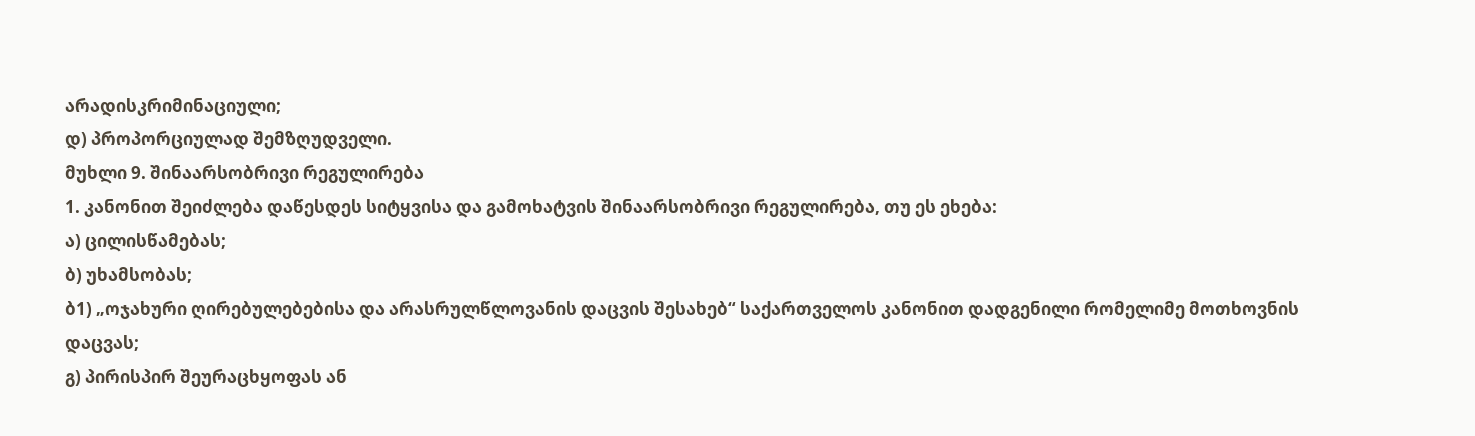არადისკრიმინაციული;
დ) პროპორციულად შემზღუდველი.
მუხლი 9. შინაარსობრივი რეგულირება
1. კანონით შეიძლება დაწესდეს სიტყვისა და გამოხატვის შინაარსობრივი რეგულირება, თუ ეს ეხება:
ა) ცილისწამებას;
ბ) უხამსობას;
ბ1) „ოჯახური ღირებულებებისა და არასრულწლოვანის დაცვის შესახებ“ საქართველოს კანონით დადგენილი რომელიმე მოთხოვნის დაცვას;
გ) პირისპირ შეურაცხყოფას ან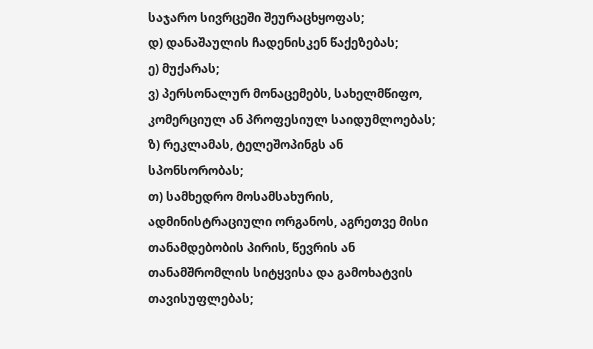საჯარო სივრცეში შეურაცხყოფას;
დ) დანაშაულის ჩადენისკენ წაქეზებას;
ე) მუქარას;
ვ) პერსონალურ მონაცემებს, სახელმწიფო, კომერციულ ან პროფესიულ საიდუმლოებას;
ზ) რეკლამას, ტელეშოპინგს ან სპონსორობას;
თ) სამხედრო მოსამსახურის, ადმინისტრაციული ორგანოს, აგრეთვე მისი თანამდებობის პირის, წევრის ან თანამშრომლის სიტყვისა და გამოხატვის თავისუფლებას;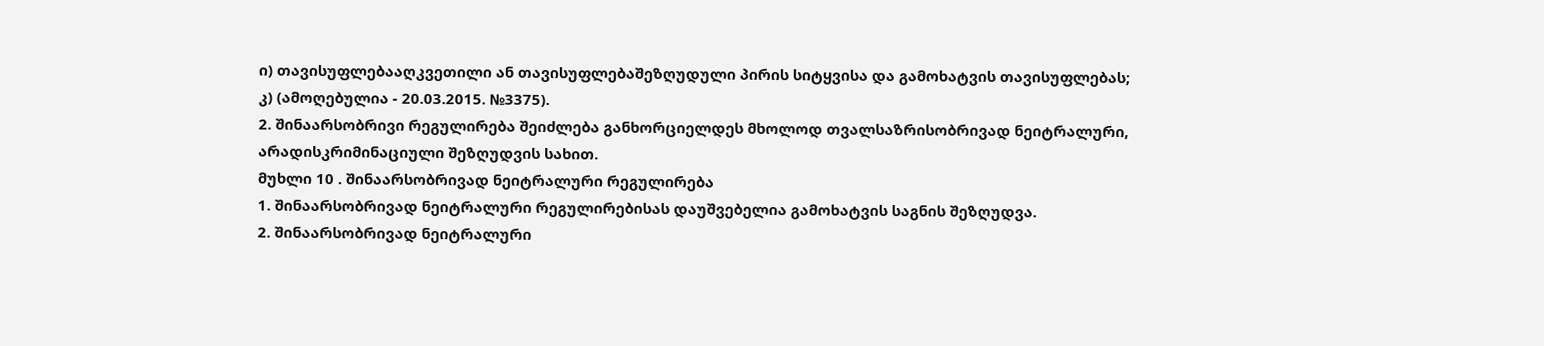ი) თავისუფლებააღკვეთილი ან თავისუფლებაშეზღუდული პირის სიტყვისა და გამოხატვის თავისუფლებას;
კ) (ამოღებულია - 20.03.2015. №3375).
2. შინაარსობრივი რეგულირება შეიძლება განხორციელდეს მხოლოდ თვალსაზრისობრივად ნეიტრალური, არადისკრიმინაციული შეზღუდვის სახით.
მუხლი 10 . შინაარსობრივად ნეიტრალური რეგულირება
1. შინაარსობრივად ნეიტრალური რეგულირებისას დაუშვებელია გამოხატვის საგნის შეზღუდვა.
2. შინაარსობრივად ნეიტრალური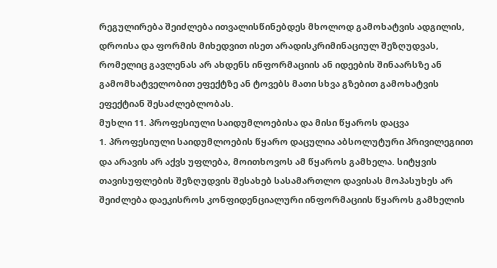რეგულირება შეიძლება ითვალისწინებდეს მხოლოდ გამოხატვის ადგილის, დროისა და ფორმის მიხედვით ისეთ არადისკრიმინაციულ შეზღუდვას, რომელიც გავლენას არ ახდენს ინფორმაციის ან იდეების შინაარსზე ან გამომხატველობით ეფექტზე ან ტოვებს მათი სხვა გზებით გამოხატვის ეფექტიან შესაძლებლობას.
მუხლი 11. პროფესიული საიდუმლოებისა და მისი წყაროს დაცვა
1. პროფესიული საიდუმლოების წყარო დაცულია აბსოლუტური პრივილეგიით და არავის არ აქვს უფლება, მოითხოვოს ამ წყაროს გამხელა. სიტყვის თავისუფლების შეზღუდვის შესახებ სასამართლო დავისას მოპასუხეს არ შეიძლება დაეკისროს კონფიდენციალური ინფორმაციის წყაროს გამხელის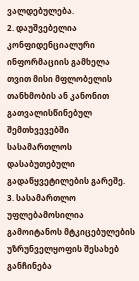ვალდებულება.
2. დაუშვებელია კონფიდენციალური ინფორმაციის გამხელა თვით მისი მფლობელის თანხმობის ან კანონით გათვალისწინებულ შემთხვევებში სასამართლოს დასაბუთებული გადაწყვეტილების გარეშე.
3. სასამართლო უფლებამოსილია გამოიტანოს მტკიცებულების უზრუნველყოფის შესახებ განჩინება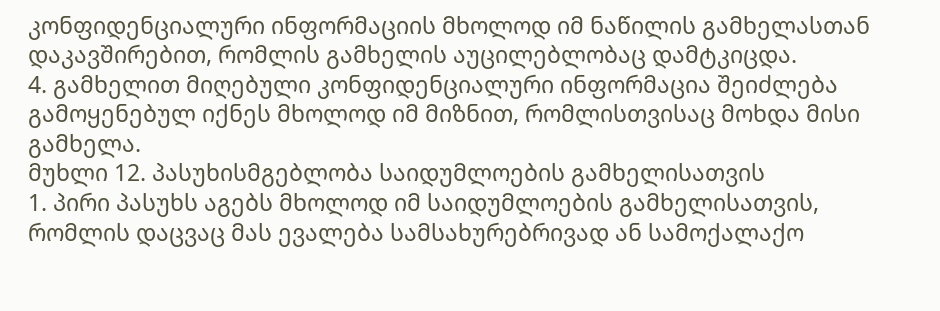კონფიდენციალური ინფორმაციის მხოლოდ იმ ნაწილის გამხელასთან დაკავშირებით, რომლის გამხელის აუცილებლობაც დამტკიცდა.
4. გამხელით მიღებული კონფიდენციალური ინფორმაცია შეიძლება გამოყენებულ იქნეს მხოლოდ იმ მიზნით, რომლისთვისაც მოხდა მისი გამხელა.
მუხლი 12. პასუხისმგებლობა საიდუმლოების გამხელისათვის
1. პირი პასუხს აგებს მხოლოდ იმ საიდუმლოების გამხელისათვის, რომლის დაცვაც მას ევალება სამსახურებრივად ან სამოქალაქო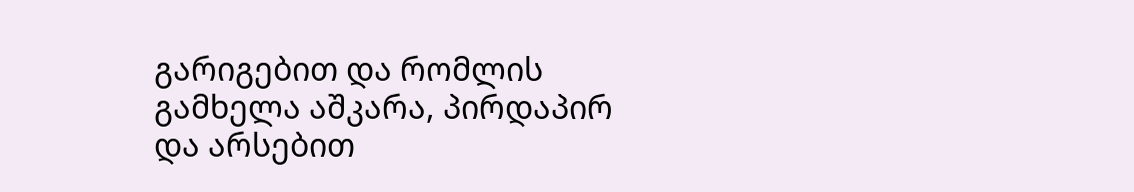გარიგებით და რომლის გამხელა აშკარა, პირდაპირ და არსებით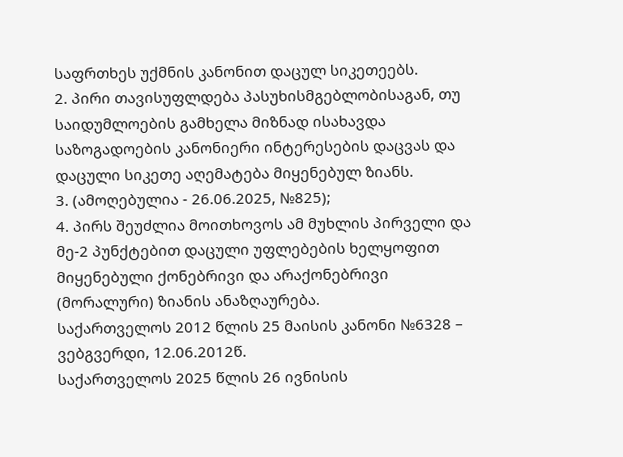საფრთხეს უქმნის კანონით დაცულ სიკეთეებს.
2. პირი თავისუფლდება პასუხისმგებლობისაგან, თუ საიდუმლოების გამხელა მიზნად ისახავდა საზოგადოების კანონიერი ინტერესების დაცვას და დაცული სიკეთე აღემატება მიყენებულ ზიანს.
3. (ამოღებულია - 26.06.2025, №825);
4. პირს შეუძლია მოითხოვოს ამ მუხლის პირველი და მე-2 პუნქტებით დაცული უფლებების ხელყოფით მიყენებული ქონებრივი და არაქონებრივი (მორალური) ზიანის ანაზღაურება.
საქართველოს 2012 წლის 25 მაისის კანონი №6328 – ვებგვერდი, 12.06.2012წ.
საქართველოს 2025 წლის 26 ივნისის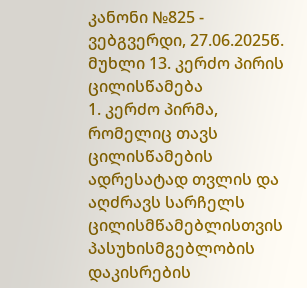კანონი №825 - ვებგვერდი, 27.06.2025წ.
მუხლი 13. კერძო პირის ცილისწამება
1. კერძო პირმა, რომელიც თავს ცილისწამების ადრესატად თვლის და აღძრავს სარჩელს ცილისმწამებლისთვის პასუხისმგებლობის დაკისრების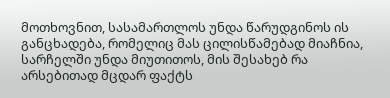მოთხოვნით, სასამართლოს უნდა წარუდგინოს ის განცხადება, რომელიც მას ცილისწამებად მიაჩნია, სარჩელში უნდა მიუთითოს, მის შესახებ რა არსებითად მცდარ ფაქტს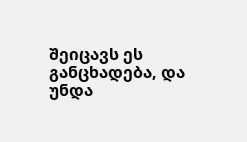შეიცავს ეს განცხადება, და უნდა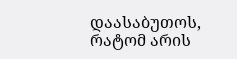დაასაბუთოს, რატომ არის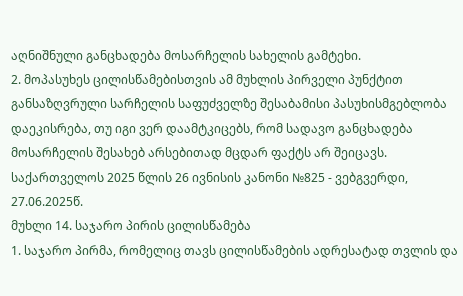აღნიშნული განცხადება მოსარჩელის სახელის გამტეხი.
2. მოპასუხეს ცილისწამებისთვის ამ მუხლის პირველი პუნქტით განსაზღვრული სარჩელის საფუძველზე შესაბამისი პასუხისმგებლობა დაეკისრება, თუ იგი ვერ დაამტკიცებს, რომ სადავო განცხადება მოსარჩელის შესახებ არსებითად მცდარ ფაქტს არ შეიცავს.
საქართველოს 2025 წლის 26 ივნისის კანონი №825 - ვებგვერდი, 27.06.2025წ.
მუხლი 14. საჯარო პირის ცილისწამება
1. საჯარო პირმა, რომელიც თავს ცილისწამების ადრესატად თვლის და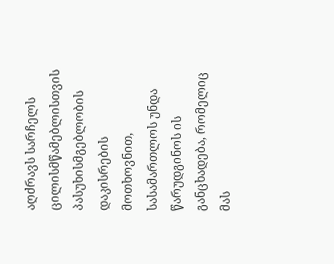აღძრავს სარჩელს ცილისმწამებლისთვის პასუხისმგებლობის დაკისრების მოთხოვნით, სასამართლოს უნდა წარუდგინოს ის განცხადება, რომელიც მას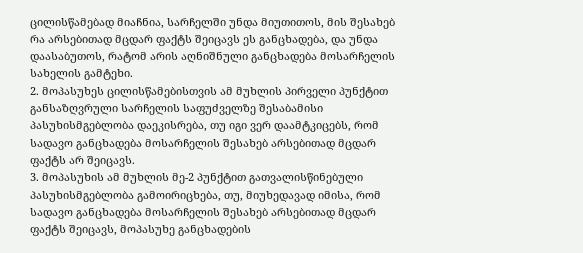ცილისწამებად მიაჩნია, სარჩელში უნდა მიუთითოს, მის შესახებ რა არსებითად მცდარ ფაქტს შეიცავს ეს განცხადება, და უნდა დაასაბუთოს, რატომ არის აღნიშნული განცხადება მოსარჩელის სახელის გამტეხი.
2. მოპასუხეს ცილისწამებისთვის ამ მუხლის პირველი პუნქტით განსაზღვრული სარჩელის საფუძველზე შესაბამისი პასუხისმგებლობა დაეკისრება, თუ იგი ვერ დაამტკიცებს, რომ სადავო განცხადება მოსარჩელის შესახებ არსებითად მცდარ ფაქტს არ შეიცავს.
3. მოპასუხის ამ მუხლის მე-2 პუნქტით გათვალისწინებული პასუხისმგებლობა გამოირიცხება, თუ, მიუხედავად იმისა, რომ სადავო განცხადება მოსარჩელის შესახებ არსებითად მცდარ ფაქტს შეიცავს, მოპასუხე განცხადების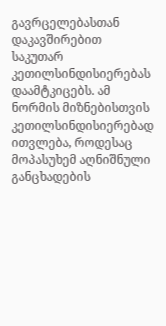გავრცელებასთან დაკავშირებით საკუთარ კეთილსინდისიერებას დაამტკიცებს. ამ ნორმის მიზნებისთვის კეთილსინდისიერებად ითვლება, როდესაც მოპასუხემ აღნიშნული განცხადების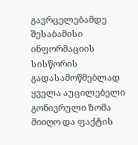გავრცელებამდე შესაბამისი ინფორმაციის სისწორის გადასამოწმებლად ყველა აუცილებელი გონივრული ზომა მიიღო და ფაქტის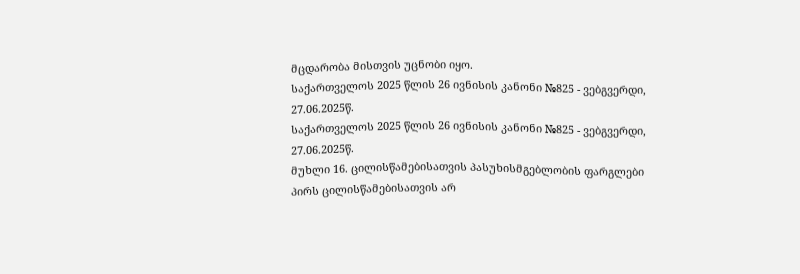მცდარობა მისთვის უცნობი იყო.
საქართველოს 2025 წლის 26 ივნისის კანონი №825 - ვებგვერდი, 27.06.2025წ.
საქართველოს 2025 წლის 26 ივნისის კანონი №825 - ვებგვერდი, 27.06.2025წ.
მუხლი 16. ცილისწამებისათვის პასუხისმგებლობის ფარგლები
პირს ცილისწამებისათვის არ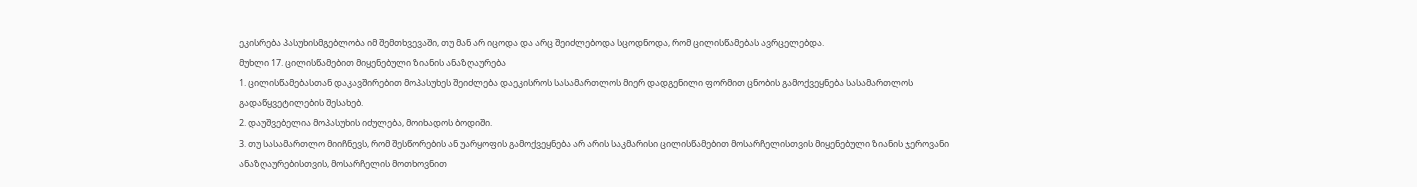ეკისრება პასუხისმგებლობა იმ შემთხვევაში, თუ მან არ იცოდა და არც შეიძლებოდა სცოდნოდა, რომ ცილისწამებას ავრცელებდა.
მუხლი 17. ცილისწამებით მიყენებული ზიანის ანაზღაურება
1. ცილისწამებასთან დაკავშირებით მოპასუხეს შეიძლება დაეკისროს სასამართლოს მიერ დადგენილი ფორმით ცნობის გამოქვეყნება სასამართლოს გადაწყვეტილების შესახებ.
2. დაუშვებელია მოპასუხის იძულება, მოიხადოს ბოდიში.
3. თუ სასამართლო მიიჩნევს, რომ შესწორების ან უარყოფის გამოქვეყნება არ არის საკმარისი ცილისწამებით მოსარჩელისთვის მიყენებული ზიანის ჯეროვანი ანაზღაურებისთვის, მოსარჩელის მოთხოვნით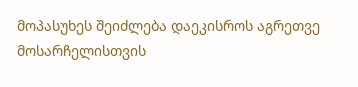მოპასუხეს შეიძლება დაეკისროს აგრეთვე მოსარჩელისთვის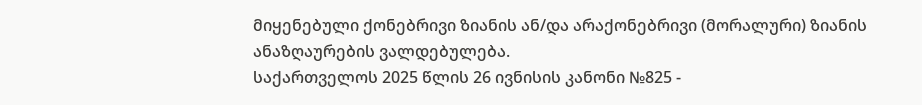მიყენებული ქონებრივი ზიანის ან/და არაქონებრივი (მორალური) ზიანის ანაზღაურების ვალდებულება.
საქართველოს 2025 წლის 26 ივნისის კანონი №825 -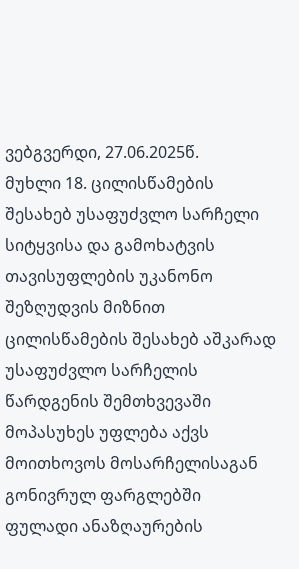ვებგვერდი, 27.06.2025წ.
მუხლი 18. ცილისწამების შესახებ უსაფუძვლო სარჩელი
სიტყვისა და გამოხატვის თავისუფლების უკანონო შეზღუდვის მიზნით ცილისწამების შესახებ აშკარად უსაფუძვლო სარჩელის წარდგენის შემთხვევაში მოპასუხეს უფლება აქვს მოითხოვოს მოსარჩელისაგან გონივრულ ფარგლებში ფულადი ანაზღაურების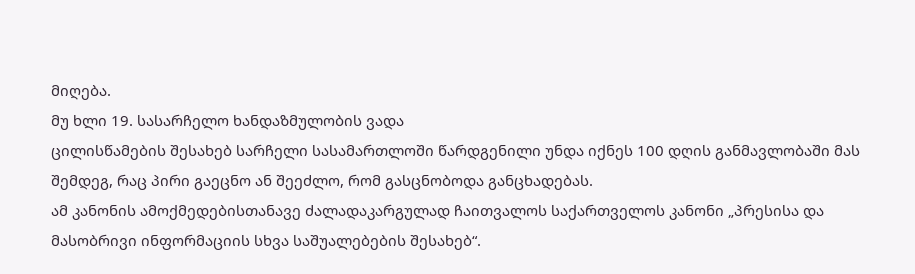მიღება.
მუ ხლი 19. სასარჩელო ხანდაზმულობის ვადა
ცილისწამების შესახებ სარჩელი სასამართლოში წარდგენილი უნდა იქნეს 100 დღის განმავლობაში მას შემდეგ, რაც პირი გაეცნო ან შეეძლო, რომ გასცნობოდა განცხადებას.
ამ კანონის ამოქმედებისთანავე ძალადაკარგულად ჩაითვალოს საქართველოს კანონი „პრესისა და მასობრივი ინფორმაციის სხვა საშუალებების შესახებ“.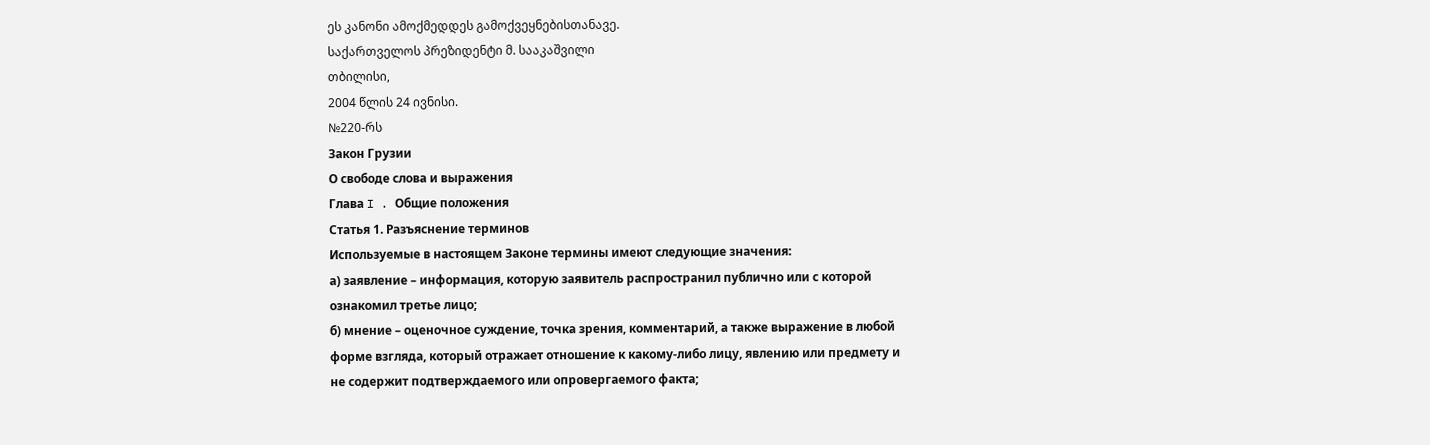ეს კანონი ამოქმედდეს გამოქვეყნებისთანავე.
საქართველოს პრეზიდენტი მ. სააკაშვილი
თბილისი,
2004 წლის 24 ივნისი.
№220-რს
Закон Грузии
О свободе слова и выражения
Глава I . Общие положения
Статья 1. Разъяснение терминов
Используемые в настоящем Законе термины имеют следующие значения:
а) заявление – информация, которую заявитель распространил публично или с которой ознакомил третье лицо;
б) мнение – оценочное суждение, точка зрения, комментарий, а также выражение в любой форме взгляда, который отражает отношение к какому-либо лицу, явлению или предмету и не содержит подтверждаемого или опровергаемого факта;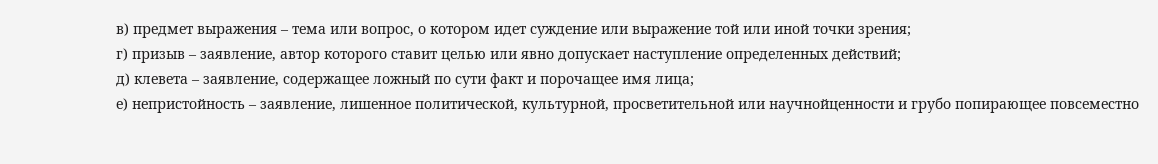в) предмет выражения – тема или вопрос, о котором идет суждение или выражение той или иной точки зрения;
г) призыв – заявление, автор которого ставит целью или явно допускает наступление определенных действий;
д) клевета – заявление, содержащее ложный по сути факт и порочащее имя лица;
е) непристойность – заявление, лишенное политической, культурной, просветительной или научнойценности и грубо попирающее повсеместно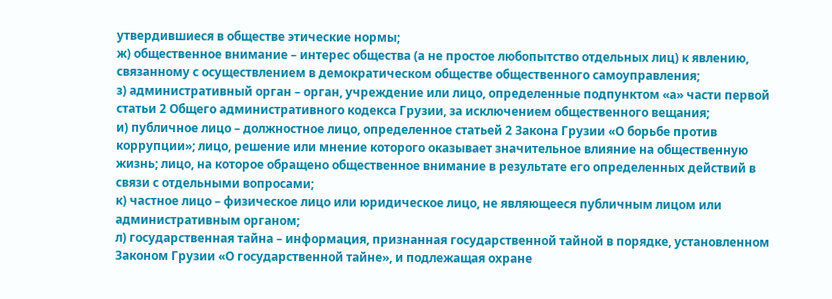утвердившиеся в обществе этические нормы;
ж) общественное внимание – интерес общества (а не простое любопытство отдельных лиц) к явлению, связанному с осуществлением в демократическом обществе общественного самоуправления;
з) административный орган – орган, учреждение или лицо, определенные подпунктом «а» части первой статьи 2 Общего административного кодекса Грузии, за исключением общественного вещания;
и) публичное лицо – должностное лицо, определенное статьей 2 Закона Грузии «О борьбе против коррупции»; лицо, решение или мнение которого оказывает значительное влияние на общественную жизнь; лицо, на которое обращено общественное внимание в результате его определенных действий в связи с отдельными вопросами;
к) частное лицо – физическое лицо или юридическое лицо, не являющееся публичным лицом или административным органом;
л) государственная тайна – информация, признанная государственной тайной в порядке, установленном Законом Грузии «О государственной тайне», и подлежащая охране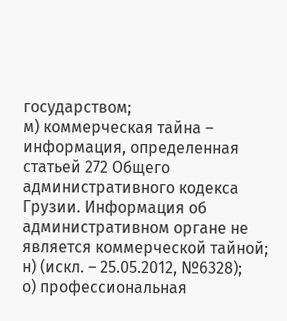государством;
м) коммерческая тайна – информация, определенная статьей 272 Общего административного кодекса Грузии. Информация об административном органе не является коммерческой тайной;
н) (искл. – 25.05.2012, №6328);
о) профессиональная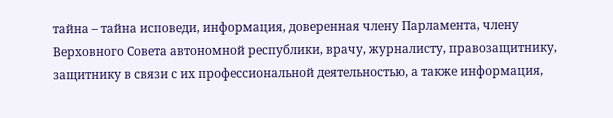тайна – тайна исповеди, информация, доверенная члену Парламента, члену Верховного Совета автономной республики, врачу, журналисту, правозащитнику, защитнику в связи с их профессиональной деятельностью, а также информация,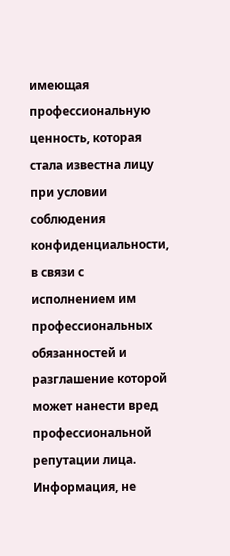имеющая профессиональную ценность, которая стала известна лицу при условии соблюдения конфиденциальности, в связи с исполнением им профессиональных обязанностей и разглашение которой может нанести вред профессиональной репутации лица. Информация, не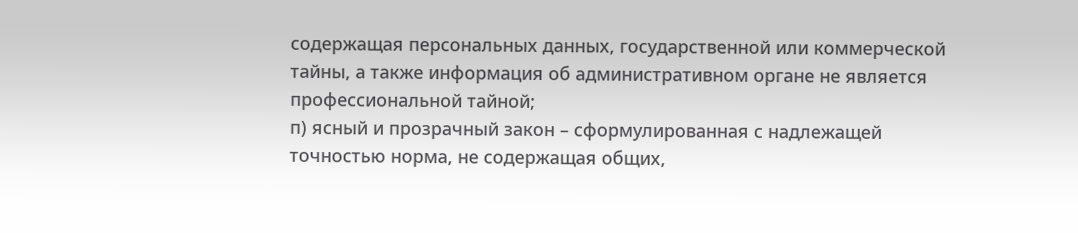содержащая персональных данных, государственной или коммерческой тайны, а также информация об административном органе не является профессиональной тайной;
п) ясный и прозрачный закон – сформулированная с надлежащей точностью норма, не содержащая общих,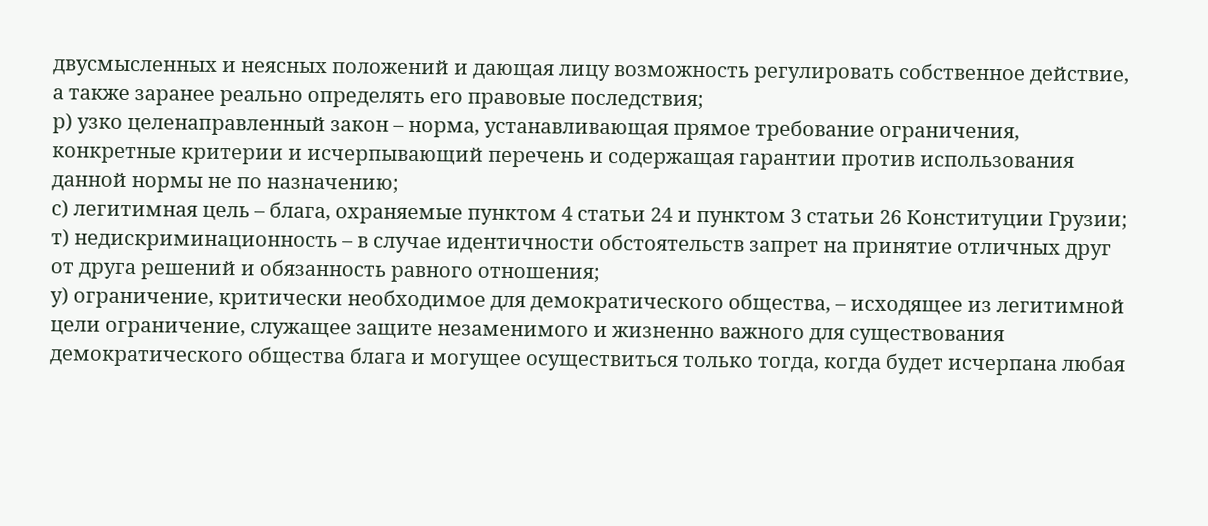двусмысленных и неясных положений и дающая лицу возможность регулировать собственное действие, а также заранее реально определять его правовые последствия;
р) узко целенаправленный закон – норма, устанавливающая прямое требование ограничения, конкретные критерии и исчерпывающий перечень и содержащая гарантии против использования данной нормы не по назначению;
с) легитимная цель – блага, охраняемые пунктом 4 статьи 24 и пунктом 3 статьи 26 Конституции Грузии;
т) недискриминационность – в случае идентичности обстоятельств запрет на принятие отличных друг от друга решений и обязанность равного отношения;
у) ограничение, критически необходимое для демократического общества, – исходящее из легитимной цели ограничение, служащее защите незаменимого и жизненно важного для существования демократического общества блага и могущее осуществиться только тогда, когда будет исчерпана любая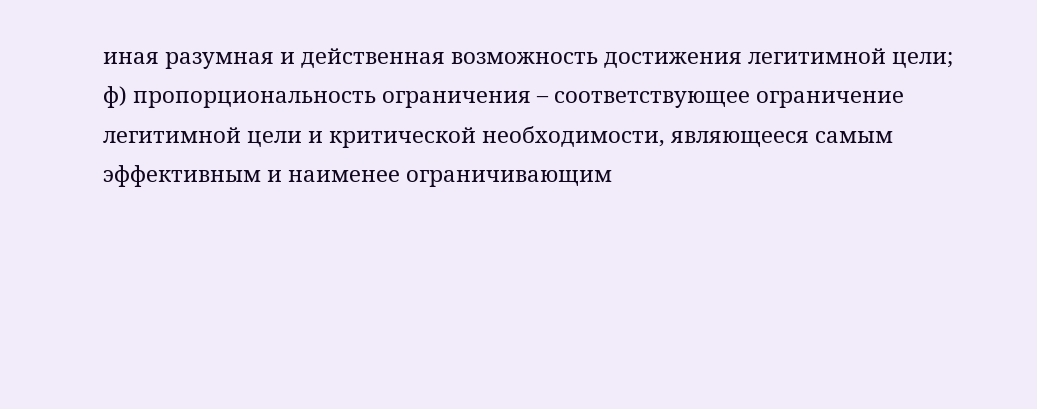иная разумная и действенная возможность достижения легитимной цели;
ф) пропорциональность ограничения – соответствующее ограничение легитимной цели и критической необходимости, являющееся самым эффективным и наименее ограничивающим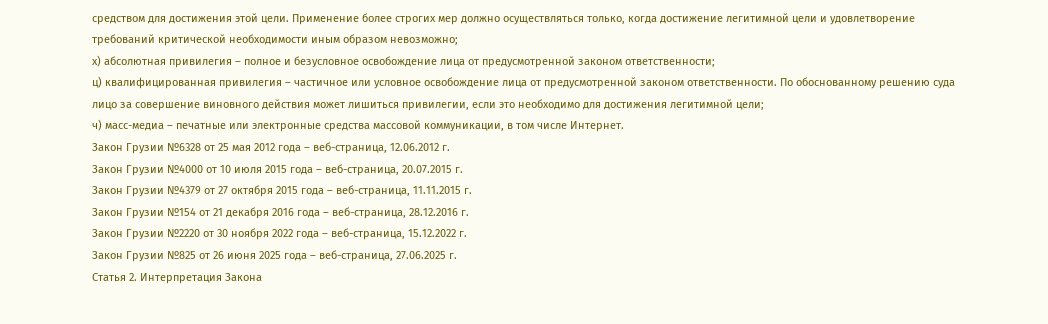средством для достижения этой цели. Применение более строгих мер должно осуществляться только, когда достижение легитимной цели и удовлетворение требований критической необходимости иным образом невозможно;
х) абсолютная привилегия – полное и безусловное освобождение лица от предусмотренной законом ответственности;
ц) квалифицированная привилегия – частичное или условное освобождение лица от предусмотренной законом ответственности. По обоснованному решению суда лицо за совершение виновного действия может лишиться привилегии, если это необходимо для достижения легитимной цели;
ч) масс-медиа – печатные или электронные средства массовой коммуникации, в том числе Интернет.
Закон Грузии №6328 от 25 мая 2012 года – веб-страница, 12.06.2012 г.
Закон Грузии №4000 от 10 июля 2015 года – веб-страница, 20.07.2015 г.
Закон Грузии №4379 от 27 октября 2015 года – веб-страница, 11.11.2015 г.
Закон Грузии №154 от 21 декабря 2016 года – веб-страница, 28.12.2016 г.
Закон Грузии №2220 от 30 ноября 2022 года – веб-страница, 15.12.2022 г.
Закон Грузии №825 от 26 июня 2025 года – веб-страница, 27.06.2025 г.
Статья 2. Интерпретация Закона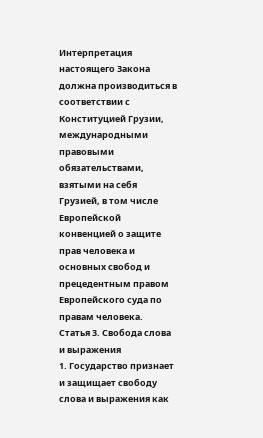Интерпретация настоящего Закона должна производиться в соответствии с Конституцией Грузии, международными правовыми обязательствами, взятыми на себя Грузией, в том числе Европейской конвенцией о защите прав человека и основных свобод и прецедентным правом Европейского суда по правам человека.
Статья 3. Свобода слова и выражения
1. Государство признает и защищает свободу слова и выражения как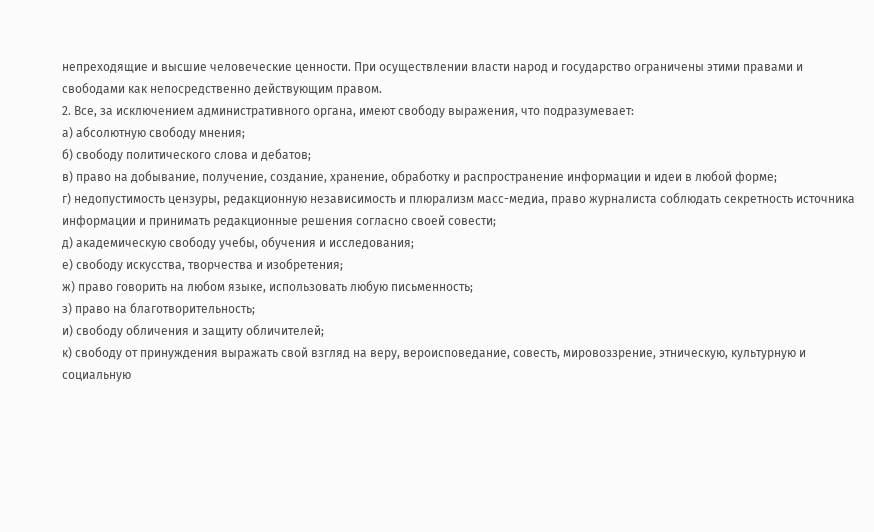непреходящие и высшие человеческие ценности. При осуществлении власти народ и государство ограничены этими правами и свободами как непосредственно действующим правом.
2. Все, за исключением административного органа, имеют свободу выражения, что подразумевает:
а) абсолютную свободу мнения;
б) свободу политического слова и дебатов;
в) право на добывание, получение, создание, хранение, обработку и распространение информации и идеи в любой форме;
г) недопустимость цензуры, редакционную независимость и плюрализм масс-медиа, право журналиста соблюдать секретность источника информации и принимать редакционные решения согласно своей совести;
д) академическую свободу учебы, обучения и исследования;
е) свободу искусства, творчества и изобретения;
ж) право говорить на любом языке, использовать любую письменность;
з) право на благотворительность;
и) свободу обличения и защиту обличителей;
к) свободу от принуждения выражать свой взгляд на веру, вероисповедание, совесть, мировоззрение, этническую, культурную и социальную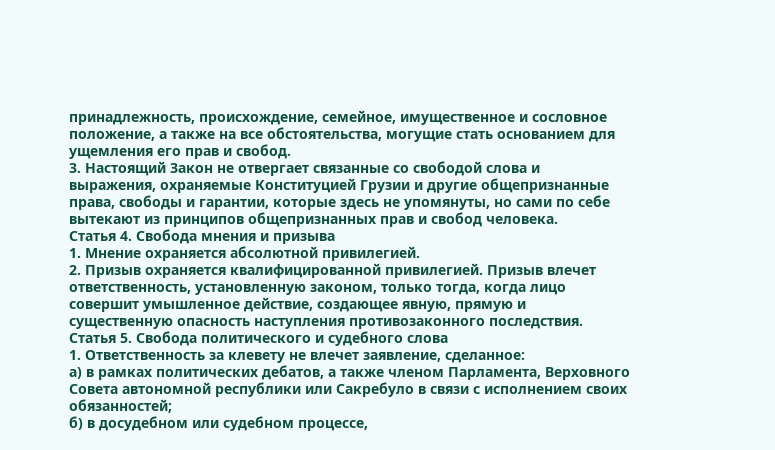принадлежность, происхождение, семейное, имущественное и сословное положение, а также на все обстоятельства, могущие стать основанием для ущемления его прав и свобод.
3. Настоящий Закон не отвергает связанные со свободой слова и выражения, охраняемые Конституцией Грузии и другие общепризнанные права, свободы и гарантии, которые здесь не упомянуты, но сами по себе вытекают из принципов общепризнанных прав и свобод человека.
Статья 4. Свобода мнения и призыва
1. Мнение охраняется абсолютной привилегией.
2. Призыв охраняется квалифицированной привилегией. Призыв влечет ответственность, установленную законом, только тогда, когда лицо совершит умышленное действие, создающее явную, прямую и существенную опасность наступления противозаконного последствия.
Статья 5. Свобода политического и судебного слова
1. Ответственность за клевету не влечет заявление, сделанное:
а) в рамках политических дебатов, а также членом Парламента, Верховного Совета автономной республики или Сакребуло в связи с исполнением своих обязанностей;
б) в досудебном или судебном процессе,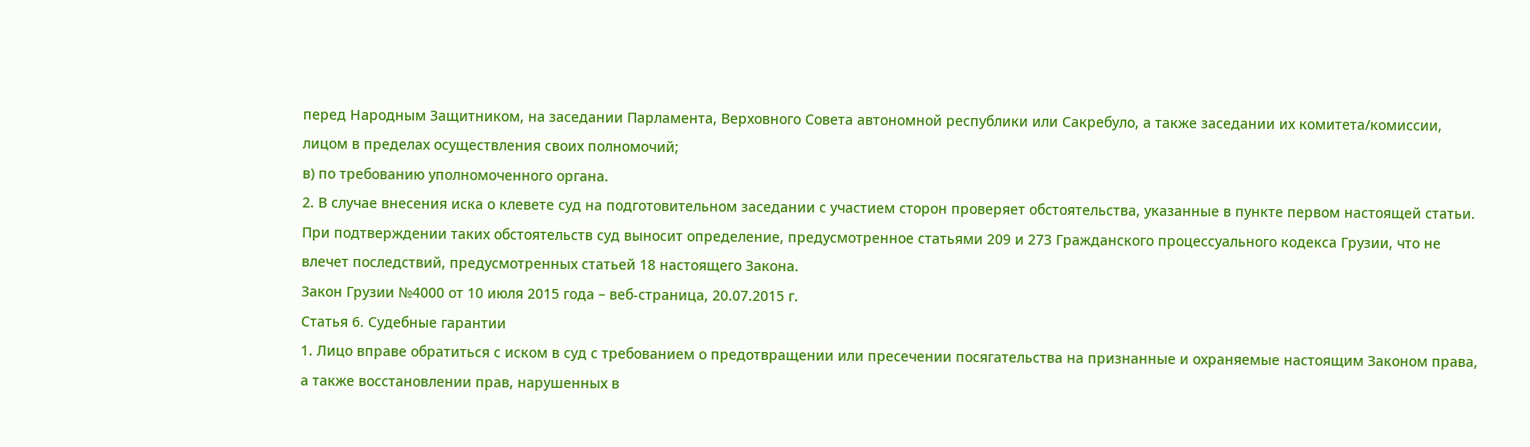перед Народным Защитником, на заседании Парламента, Верховного Совета автономной республики или Сакребуло, а также заседании их комитета/комиссии, лицом в пределах осуществления своих полномочий;
в) по требованию уполномоченного органа.
2. В случае внесения иска о клевете суд на подготовительном заседании с участием сторон проверяет обстоятельства, указанные в пункте первом настоящей статьи. При подтверждении таких обстоятельств суд выносит определение, предусмотренное статьями 209 и 273 Гражданского процессуального кодекса Грузии, что не влечет последствий, предусмотренных статьей 18 настоящего Закона.
Закон Грузии №4000 от 10 июля 2015 года – веб-страница, 20.07.2015 г.
Статья 6. Судебные гарантии
1. Лицо вправе обратиться с иском в суд с требованием о предотвращении или пресечении посягательства на признанные и охраняемые настоящим Законом права, а также восстановлении прав, нарушенных в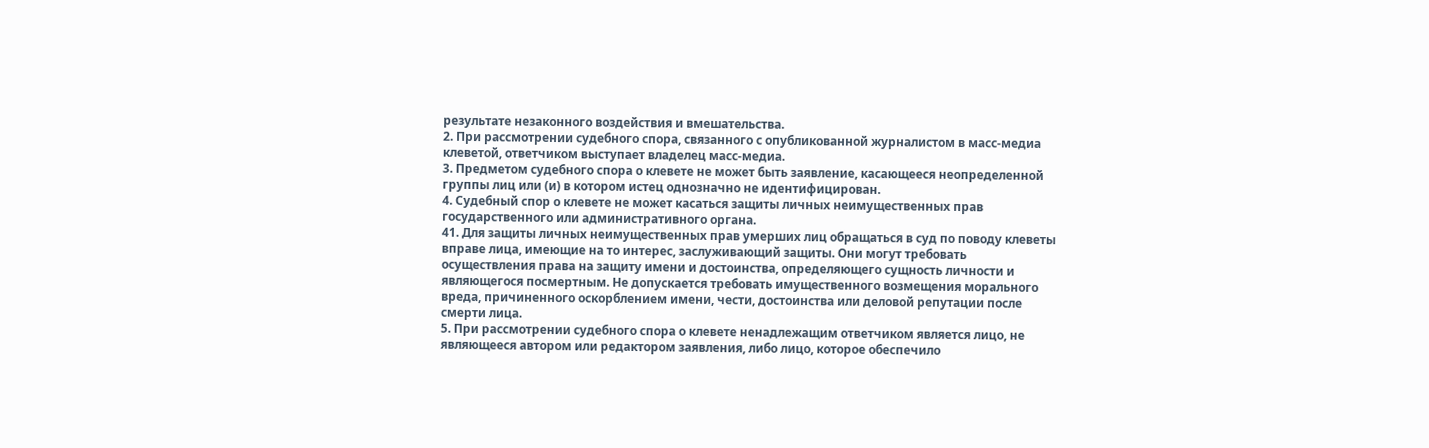результате незаконного воздействия и вмешательства.
2. При рассмотрении судебного спора, связанного с опубликованной журналистом в масс-медиа клеветой, ответчиком выступает владелец масс-медиа.
3. Предметом судебного спора о клевете не может быть заявление, касающееся неопределенной группы лиц или (и) в котором истец однозначно не идентифицирован.
4. Судебный спор о клевете не может касаться защиты личных неимущественных прав государственного или административного органа.
41. Для защиты личных неимущественных прав умерших лиц обращаться в суд по поводу клеветы вправе лица, имеющие на то интерес, заслуживающий защиты. Они могут требовать осуществления права на защиту имени и достоинства, определяющего сущность личности и являющегося посмертным. Не допускается требовать имущественного возмещения морального вреда, причиненного оскорблением имени, чести, достоинства или деловой репутации после смерти лица.
5. При рассмотрении судебного спора о клевете ненадлежащим ответчиком является лицо, не являющееся автором или редактором заявления, либо лицо, которое обеспечило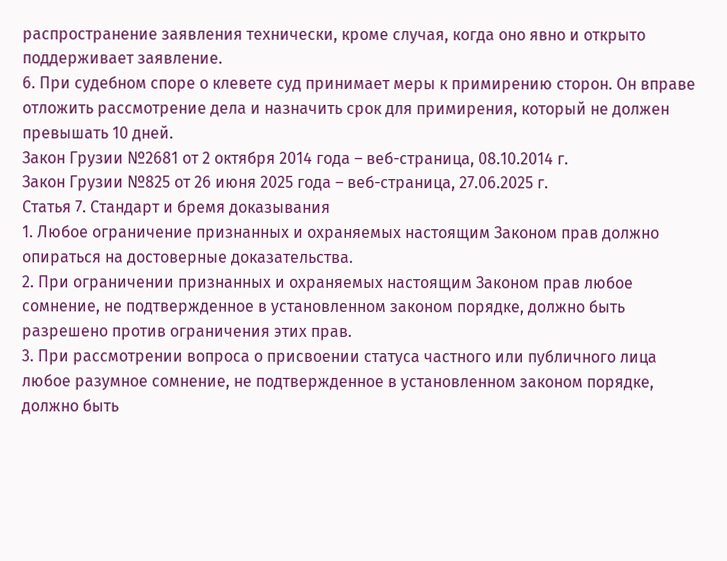распространение заявления технически, кроме случая, когда оно явно и открыто поддерживает заявление.
6. При судебном споре о клевете суд принимает меры к примирению сторон. Он вправе отложить рассмотрение дела и назначить срок для примирения, который не должен превышать 10 дней.
Закон Грузии №2681 от 2 октября 2014 года – веб-страница, 08.10.2014 г.
Закон Грузии №825 от 26 июня 2025 года – веб-страница, 27.06.2025 г.
Статья 7. Стандарт и бремя доказывания
1. Любое ограничение признанных и охраняемых настоящим Законом прав должно опираться на достоверные доказательства.
2. При ограничении признанных и охраняемых настоящим Законом прав любое сомнение, не подтвержденное в установленном законом порядке, должно быть разрешено против ограничения этих прав.
3. При рассмотрении вопроса о присвоении статуса частного или публичного лица любое разумное сомнение, не подтвержденное в установленном законом порядке, должно быть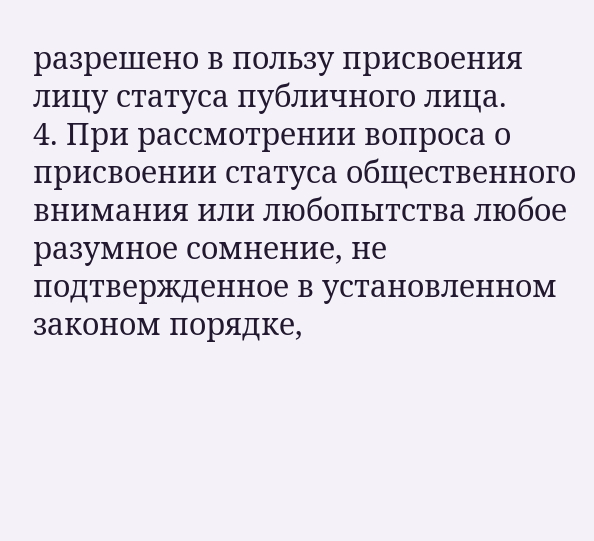разрешено в пользу присвоения лицу статуса публичного лица.
4. При рассмотрении вопроса о присвоении статуса общественного внимания или любопытства любое разумное сомнение, не подтвержденное в установленном законом порядке,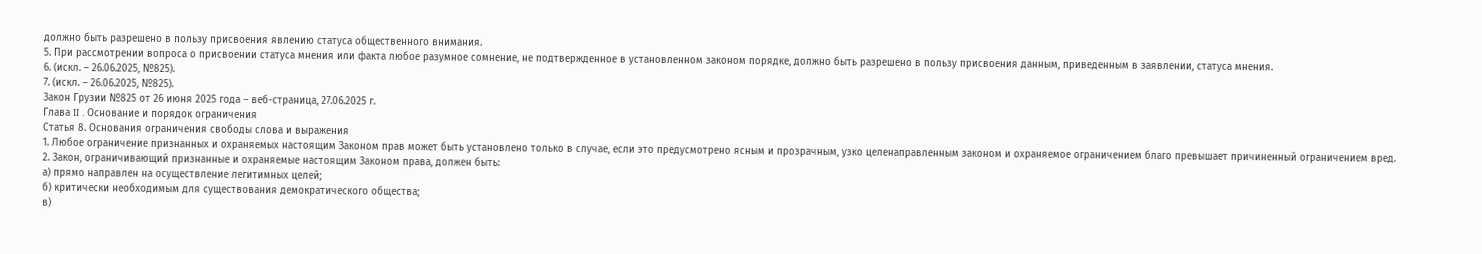должно быть разрешено в пользу присвоения явлению статуса общественного внимания.
5. При рассмотрении вопроса о присвоении статуса мнения или факта любое разумное сомнение, не подтвержденное в установленном законом порядке, должно быть разрешено в пользу присвоения данным, приведенным в заявлении, статуса мнения.
6. (искл. – 26.06.2025, №825).
7. (искл. – 26.06.2025, №825).
Закон Грузии №825 от 26 июня 2025 года – веб-страница, 27.06.2025 г.
Глава II . Основание и порядок ограничения
Статья 8. Основания ограничения свободы слова и выражения
1. Любое ограничение признанных и охраняемых настоящим Законом прав может быть установлено только в случае, если это предусмотрено ясным и прозрачным, узко целенаправленным законом и охраняемое ограничением благо превышает причиненный ограничением вред.
2. Закон, ограничивающий признанные и охраняемые настоящим Законом права, должен быть:
а) прямо направлен на осуществление легитимных целей;
б) критически необходимым для существования демократического общества;
в)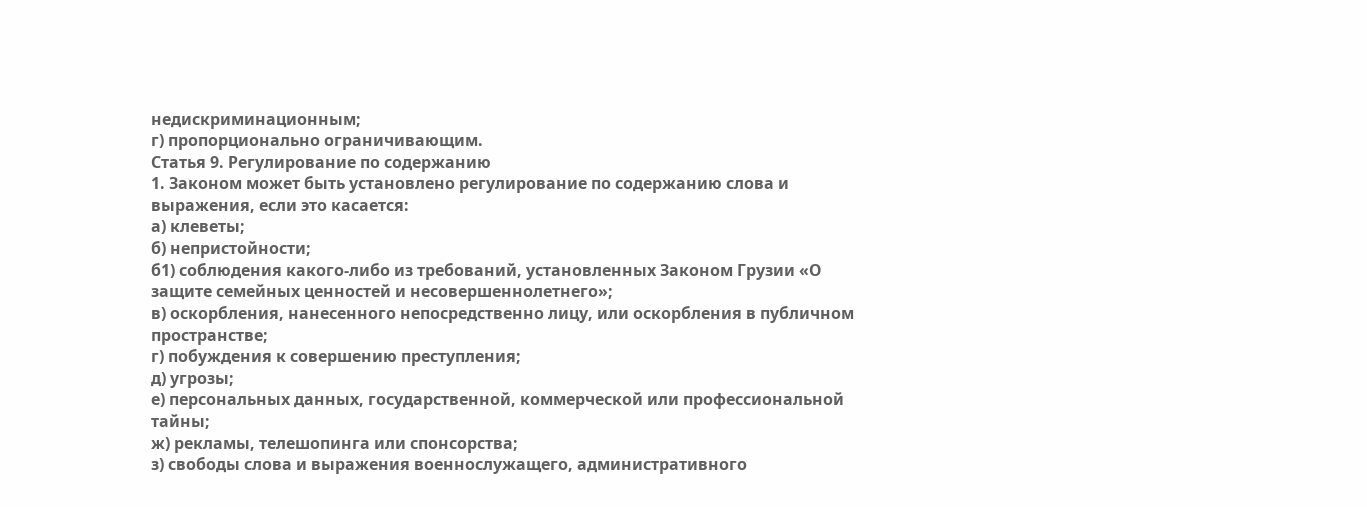недискриминационным;
г) пропорционально ограничивающим.
Статья 9. Регулирование по содержанию
1. Законом может быть установлено регулирование по содержанию слова и выражения, если это касается:
а) клеветы;
б) непристойности;
б1) соблюдения какого-либо из требований, установленных Законом Грузии «О защите семейных ценностей и несовершеннолетнего»;
в) оскорбления, нанесенного непосредственно лицу, или оскорбления в публичном пространстве;
г) побуждения к совершению преступления;
д) угрозы;
е) персональных данных, государственной, коммерческой или профессиональной тайны;
ж) рекламы, телешопинга или спонсорства;
з) свободы слова и выражения военнослужащего, административного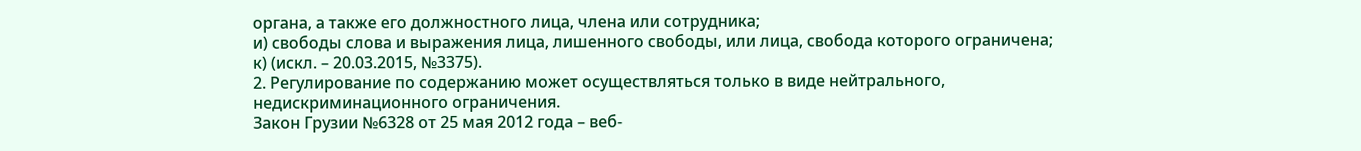органа, а также его должностного лица, члена или сотрудника;
и) свободы слова и выражения лица, лишенного свободы, или лица, свобода которого ограничена;
к) (искл. – 20.03.2015, №3375).
2. Регулирование по содержанию может осуществляться только в виде нейтрального, недискриминационного ограничения.
Закон Грузии №6328 от 25 мая 2012 года – веб-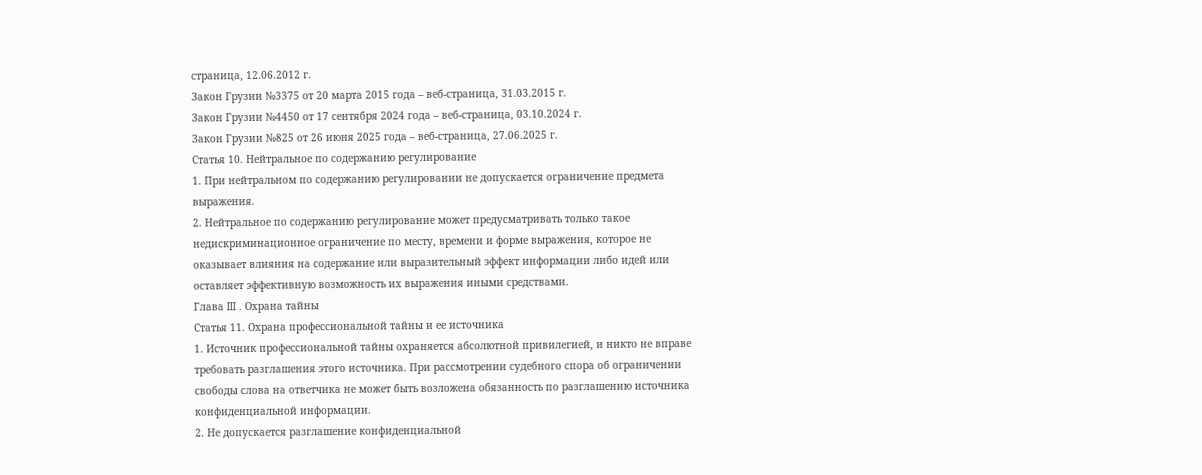страница, 12.06.2012 г.
Закон Грузии №3375 от 20 марта 2015 года – веб-страница, 31.03.2015 г.
Закон Грузии №4450 от 17 сентября 2024 года – веб-страница, 03.10.2024 г.
Закон Грузии №825 от 26 июня 2025 года – веб-страница, 27.06.2025 г.
Статья 10. Нейтральное по содержанию регулирование
1. При нейтральном по содержанию регулировании не допускается ограничение предмета выражения.
2. Нейтральное по содержанию регулирование может предусматривать только такое недискриминационное ограничение по месту, времени и форме выражения, которое не оказывает влияния на содержание или выразительный эффект информации либо идей или оставляет эффективную возможность их выражения иными средствами.
Глава III . Охрана тайны
Статья 11. Охрана профессиональной тайны и ее источника
1. Источник профессиональной тайны охраняется абсолютной привилегией, и никто не вправе требовать разглашения этого источника. При рассмотрении судебного спора об ограничении свободы слова на ответчика не может быть возложена обязанность по разглашению источника конфиденциальной информации.
2. Не допускается разглашение конфиденциальной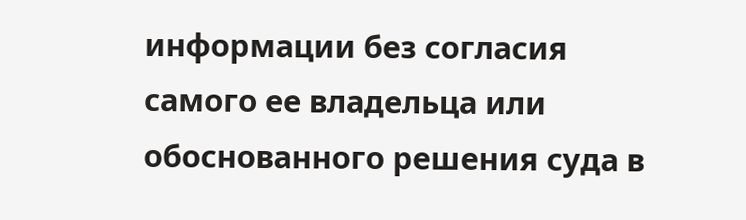информации без согласия самого ее владельца или обоснованного решения суда в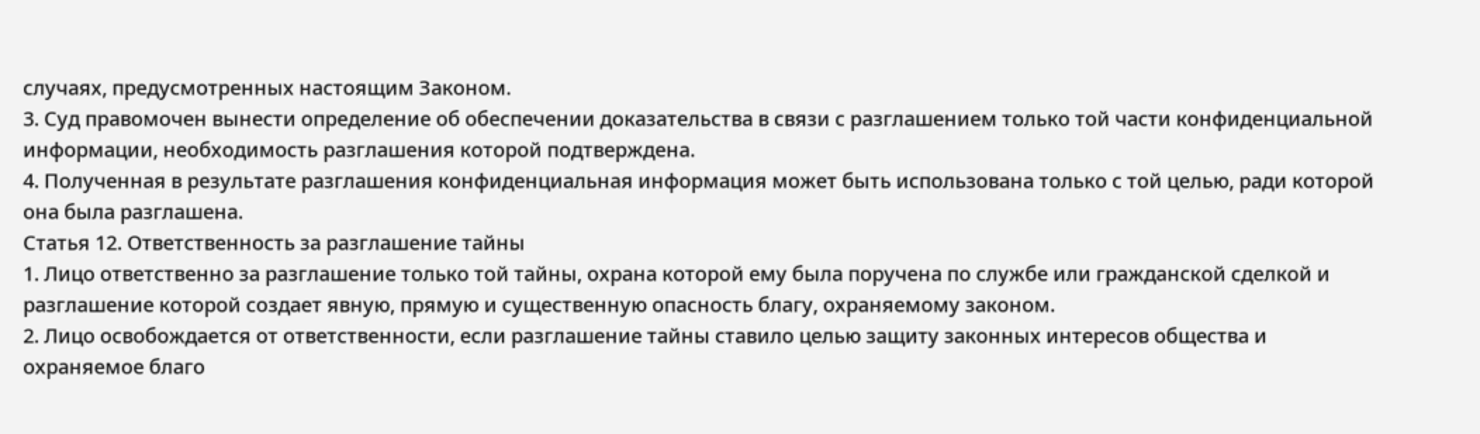случаях, предусмотренных настоящим Законом.
3. Суд правомочен вынести определение об обеспечении доказательства в связи с разглашением только той части конфиденциальной информации, необходимость разглашения которой подтверждена.
4. Полученная в результате разглашения конфиденциальная информация может быть использована только с той целью, ради которой она была разглашена.
Статья 12. Ответственность за разглашение тайны
1. Лицо ответственно за разглашение только той тайны, охрана которой ему была поручена по службе или гражданской сделкой и разглашение которой создает явную, прямую и существенную опасность благу, охраняемому законом.
2. Лицо освобождается от ответственности, если разглашение тайны ставило целью защиту законных интересов общества и охраняемое благо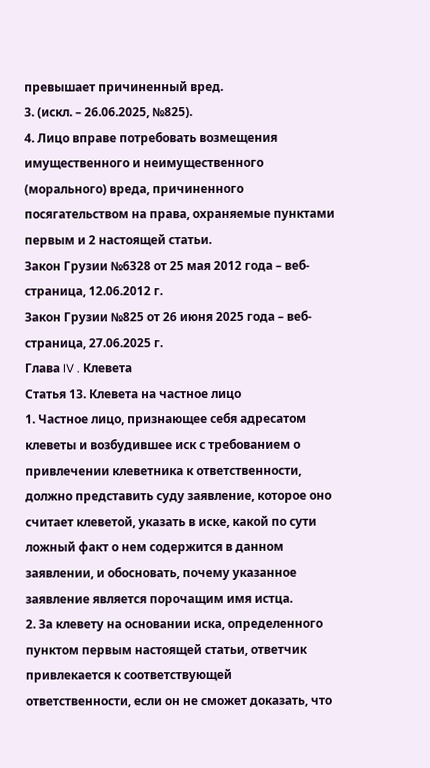превышает причиненный вред.
3. (искл. – 26.06.2025, №825).
4. Лицо вправе потребовать возмещения имущественного и неимущественного (морального) вреда, причиненного посягательством на права, охраняемые пунктами первым и 2 настоящей статьи.
Закон Грузии №6328 от 25 мая 2012 года – веб-страница, 12.06.2012 г.
Закон Грузии №825 от 26 июня 2025 года – веб-страница, 27.06.2025 г.
Глава IV . Клевета
Статья 13. Клевета на частное лицо
1. Частное лицо, признающее себя адресатом клеветы и возбудившее иск с требованием о привлечении клеветника к ответственности, должно представить суду заявление, которое оно считает клеветой, указать в иске, какой по сути ложный факт о нем содержится в данном заявлении, и обосновать, почему указанное заявление является порочащим имя истца.
2. За клевету на основании иска, определенного пунктом первым настоящей статьи, ответчик привлекается к соответствующей ответственности, если он не сможет доказать, что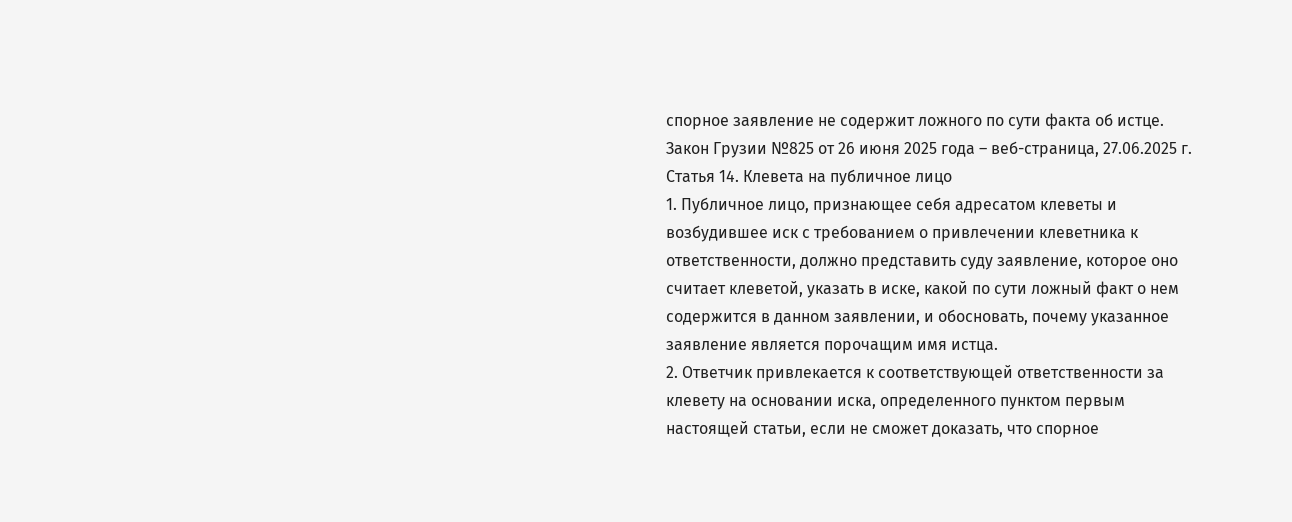спорное заявление не содержит ложного по сути факта об истце.
Закон Грузии №825 от 26 июня 2025 года – веб-страница, 27.06.2025 г.
Статья 14. Клевета на публичное лицо
1. Публичное лицо, признающее себя адресатом клеветы и возбудившее иск с требованием о привлечении клеветника к ответственности, должно представить суду заявление, которое оно считает клеветой, указать в иске, какой по сути ложный факт о нем содержится в данном заявлении, и обосновать, почему указанное заявление является порочащим имя истца.
2. Ответчик привлекается к соответствующей ответственности за клевету на основании иска, определенного пунктом первым настоящей статьи, если не сможет доказать, что спорное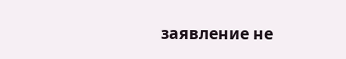заявление не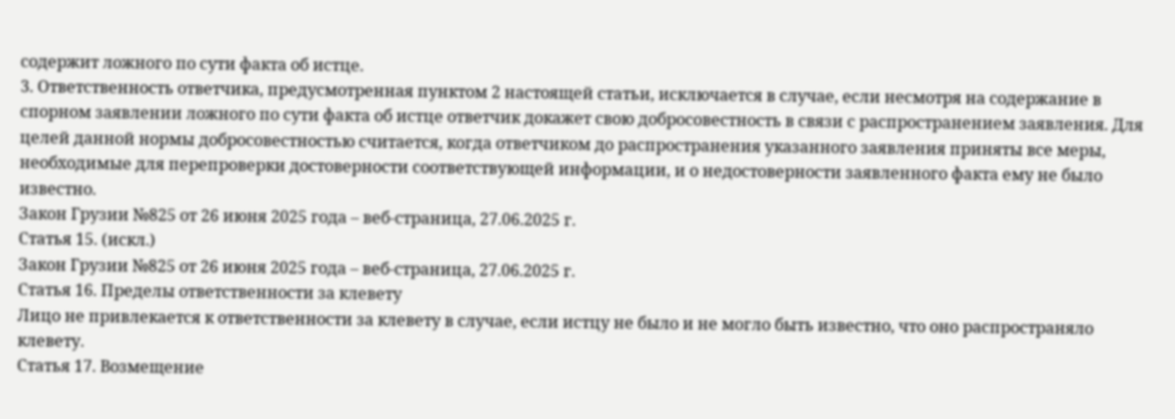содержит ложного по сути факта об истце.
3. Ответственность ответчика, предусмотренная пунктом 2 настоящей статьи, исключается в случае, если несмотря на содержание в спорном заявлении ложного по сути факта об истце ответчик докажет свою добросовестность в связи с распространением заявления. Для целей данной нормы добросовестностью считается, когда ответчиком до распространения указанного заявления приняты все меры, необходимые для перепроверки достоверности соответствующей информации, и о недостоверности заявленного факта ему не было известно.
Закон Грузии №825 от 26 июня 2025 года – веб-страница, 27.06.2025 г.
Статья 15. (искл.)
Закон Грузии №825 от 26 июня 2025 года – веб-страница, 27.06.2025 г.
Статья 16. Пределы ответственности за клевету
Лицо не привлекается к ответственности за клевету в случае, если истцу не было и не могло быть известно, что оно распространяло клевету.
Статья 17. Возмещение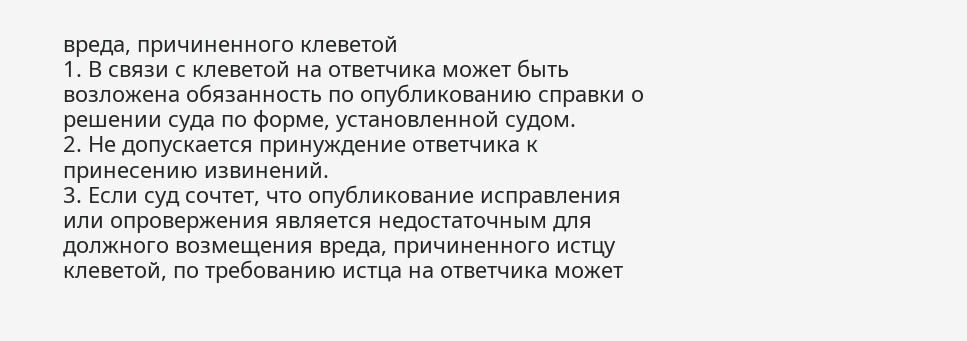вреда, причиненного клеветой
1. В связи с клеветой на ответчика может быть возложена обязанность по опубликованию справки о решении суда по форме, установленной судом.
2. Не допускается принуждение ответчика к принесению извинений.
3. Если суд сочтет, что опубликование исправления или опровержения является недостаточным для должного возмещения вреда, причиненного истцу клеветой, по требованию истца на ответчика может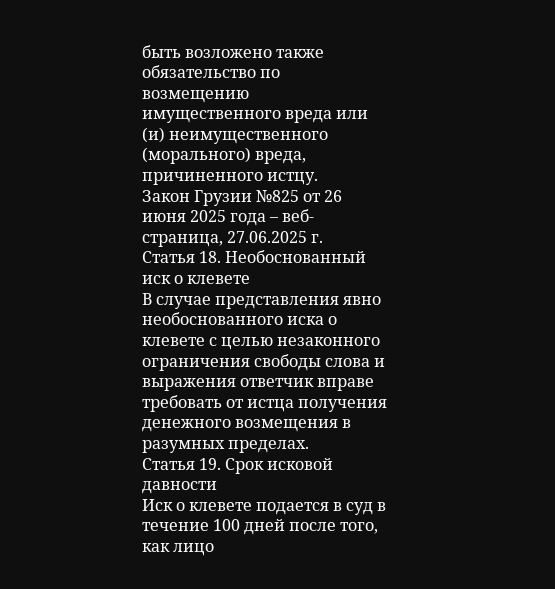быть возложено также обязательство по возмещению имущественного вреда или (и) неимущественного (морального) вреда, причиненного истцу.
Закон Грузии №825 от 26 июня 2025 года – веб-страница, 27.06.2025 г.
Статья 18. Необоснованный иск о клевете
В случае представления явно необоснованного иска о клевете с целью незаконного ограничения свободы слова и выражения ответчик вправе требовать от истца получения денежного возмещения в разумных пределах.
Статья 19. Срок исковой давности
Иск о клевете подается в суд в течение 100 дней после того, как лицо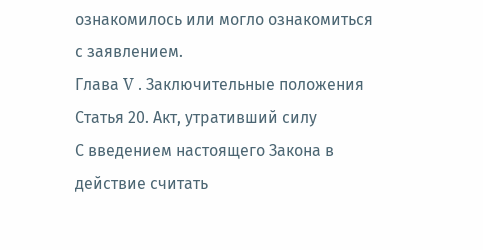ознакомилось или могло ознакомиться с заявлением.
Глава V . Заключительные положения
Статья 20. Акт, утративший силу
С введением настоящего Закона в действие считать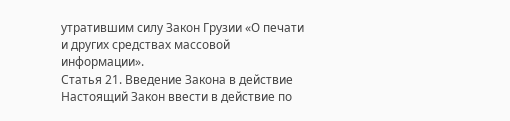утратившим силу Закон Грузии «О печати и других средствах массовой информации».
Статья 21. Введение Закона в действие
Настоящий Закон ввести в действие по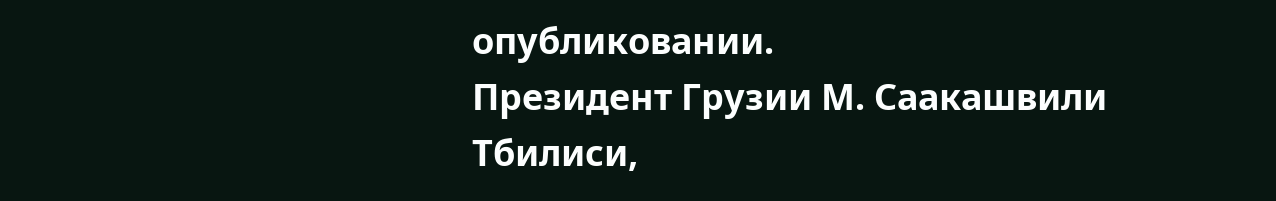опубликовании.
Президент Грузии М. Саакашвили
Тбилиси,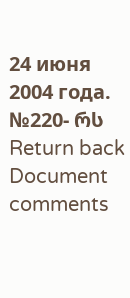24 июня 2004 года.
№220- რს
Return back
Document comments